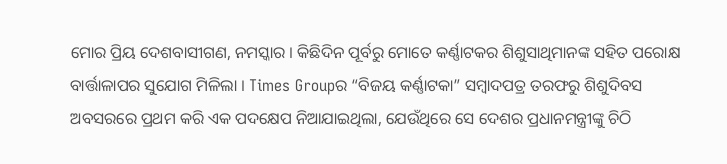ମୋର ପ୍ରିୟ ଦେଶବାସୀଗଣ, ନମସ୍କାର । କିଛିଦିନ ପୂର୍ବରୁ ମୋତେ କର୍ଣ୍ଣାଟକର ଶିଶୁସାଥିମାନଙ୍କ ସହିତ ପରୋକ୍ଷ ବାର୍ତ୍ତାଳାପର ସୁଯୋଗ ମିଳିଲା । Times Groupର “ବିଜୟ କର୍ଣ୍ଣାଟକା” ସମ୍ବାଦପତ୍ର ତରଫରୁ ଶିଶୁଦିବସ ଅବସରରେ ପ୍ରଥମ କରି ଏକ ପଦକ୍ଷେପ ନିଆଯାଇଥିଲା, ଯେଉଁଥିରେ ସେ ଦେଶର ପ୍ରଧାନମନ୍ତ୍ରୀଙ୍କୁ ଚିଠି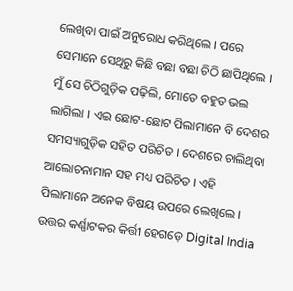ଲେଖିବା ପାଇଁ ଅନୁରୋଧ କରିଥିଲେ । ପରେ ସେମାନେ ସେଥିରୁ କିଛି ବଛା ବଛା ଚିଠି ଛାପିଥିଲେ । ମୁଁ ସେ ଚିଠିଗୁଡ଼ିକ ପଢ଼ିଲି, ମୋତେ ବହୁତ ଭଲ ଲାଗିଲା । ଏଇ ଛୋଟ-ଛୋଟ ପିଲାମାନେ ବି ଦେଶର ସମସ୍ୟାଗୁଡ଼ିକ ସହିତ ପରିଚିତ । ଦେଶରେ ଚାଲିଥିବା ଆଲୋଚନାମାନ ସହ ମଧ୍ୟ ପରିଚିତ । ଏହି ପିଲାମାନେ ଅନେକ ବିଷୟ ଉପରେ ଲେଖିଲେ । ଉତ୍ତର କର୍ଣ୍ଣାଟକର କିର୍ତ୍ତୀ ହେଗଡ଼େ Digital India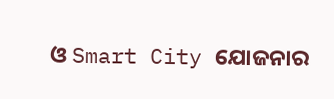ଓ Smart City ଯୋଜନାର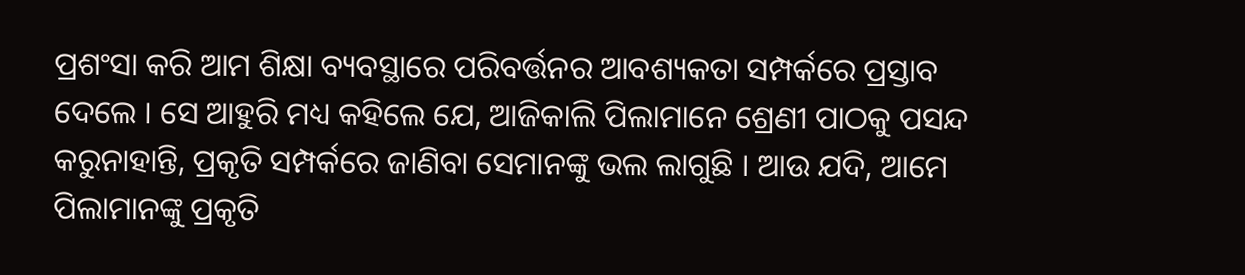ପ୍ରଶଂସା କରି ଆମ ଶିକ୍ଷା ବ୍ୟବସ୍ଥାରେ ପରିବର୍ତ୍ତନର ଆବଶ୍ୟକତା ସମ୍ପର୍କରେ ପ୍ରସ୍ତାବ ଦେଲେ । ସେ ଆହୁରି ମଧ୍ୟ କହିଲେ ଯେ, ଆଜିକାଲି ପିଲାମାନେ ଶ୍ରେଣୀ ପାଠକୁ ପସନ୍ଦ କରୁନାହାନ୍ତି, ପ୍ରକୃତି ସମ୍ପର୍କରେ ଜାଣିବା ସେମାନଙ୍କୁ ଭଲ ଲାଗୁଛି । ଆଉ ଯଦି, ଆମେ ପିଲାମାନଙ୍କୁ ପ୍ରକୃତି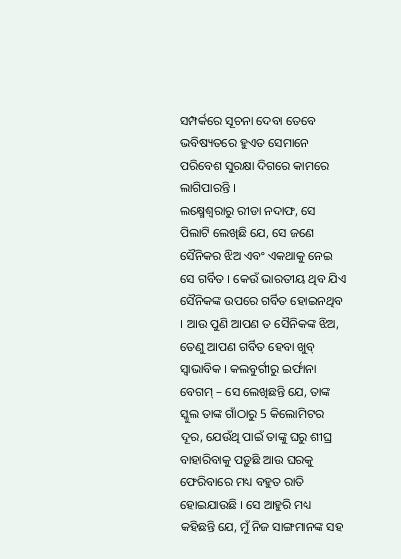ସମ୍ପର୍କରେ ସୂଚନା ଦେବା ତେବେ ଭବିଷ୍ୟତରେ ହୁଏତ ସେମାନେ ପରିବେଶ ସୁରକ୍ଷା ଦିଗରେ କାମରେ ଲାଗିପାରନ୍ତି ।
ଲକ୍ଷ୍ମେଶ୍ୱରାରୁ ରୀଡା ନଦାଫ, ସେ ପିଲାଟି ଲେଖିଛି ଯେ, ସେ ଜଣେ ସୈନିକର ଝିଅ ଏବଂ ଏକଥାକୁ ନେଇ ସେ ଗର୍ବିତ । କେଉଁ ଭାରତୀୟ ଥିବ ଯିଏ ସୈନିକଙ୍କ ଉପରେ ଗର୍ବିତ ହୋଇନଥିବ । ଆଉ ପୁଣି ଆପଣ ତ ସୈନିକଙ୍କ ଝିଅ, ତେଣୁ ଆପଣ ଗର୍ବିତ ହେବା ଖୁବ୍ ସ୍ୱାଭାବିକ । କଲବୁର୍ଗୀରୁ ଇର୍ଫାନା ବେଗମ୍ – ସେ ଲେଖିଛନ୍ତି ଯେ, ତାଙ୍କ ସ୍କୁଲ ତାଙ୍କ ଗାଁଠାରୁ 5 କିଲୋମିଟର ଦୂର, ଯେଉଁଥି ପାଇଁ ତାଙ୍କୁ ଘରୁ ଶୀଘ୍ର ବାହାରିବାକୁ ପଡ଼ୁଛି ଆଉ ଘରକୁ ଫେରିବାରେ ମଧ୍ୟ ବହୁତ ରାତି ହୋଇଯାଉଛି । ସେ ଆହୁରି ମଧ୍ୟ କହିଛନ୍ତି ଯେ, ମୁଁ ନିଜ ସାଙ୍ଗମାନଙ୍କ ସହ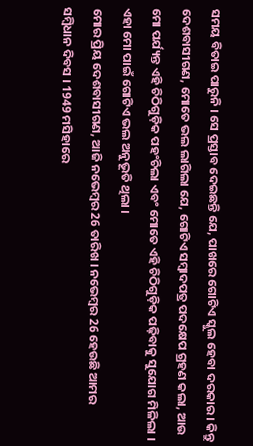ସମୟ ବିତାଇ ପାରୁନି । ସେ ପ୍ରସ୍ତାବ ଦେଇଛନ୍ତି ଯେ, ପାଖରେ ଗୋଟିଏ ସ୍କୁଲ ହେବା ଦରକାର । କିନ୍ତୁ ଦେଶବାସୀଗଣ, ମୋତେ ଭଲ ଲାଗିଲା ଯେ, ଗୋଟିଏ ସମ୍ବାଦପତ୍ର ପଦକ୍ଷେପ ଗ୍ରହଣ କଲା, ଆଉ ମୋ ପର୍ଯ୍ୟନ୍ତ ଏହି ଚିଠିଗୁଡ଼ିକ ପହଂଚିଲା ଏବଂ ମୋତେ ଏହି ଚିଠିଗୁଡ଼ିକ ପଢ଼ିବାକୁ ସୁଯୋଗ ମିଳିଲା । ଏହା ମୋ ପାଇଁ ଗୋଟିଏ ଭଲ ଅନୁଭୂତି ଥିଲା ।
ମୋର ପ୍ରିୟ ଦେଶବାସୀଗଣ, ଆଜି ନଭେମ୍ବର 26 ତାରିଖ । ନଭେମ୍ବର 26 ହେଉଛି ଆମର ସମ୍ବିଧାନ ଦିବସ । 1949 ମସିହାରେ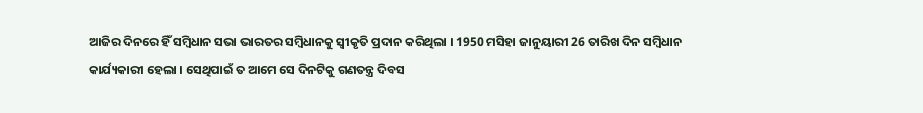ଆଜିର ଦିନରେ ହିଁ ସମ୍ବିଧାନ ସଭା ଭାରତର ସମ୍ବିଧାନକୁ ସ୍ୱୀକୃତି ପ୍ରଦାନ କରିଥିଲା । 1950 ମସିହା ଜାନୁୟାରୀ 26 ତାରିଖ ଦିନ ସମ୍ବିଧାନ କାର୍ଯ୍ୟକାରୀ ହେଲା । ସେଥିପାଇଁ ତ ଆମେ ସେ ଦିନଟିକୁ ଗଣତନ୍ତ୍ର ଦିବସ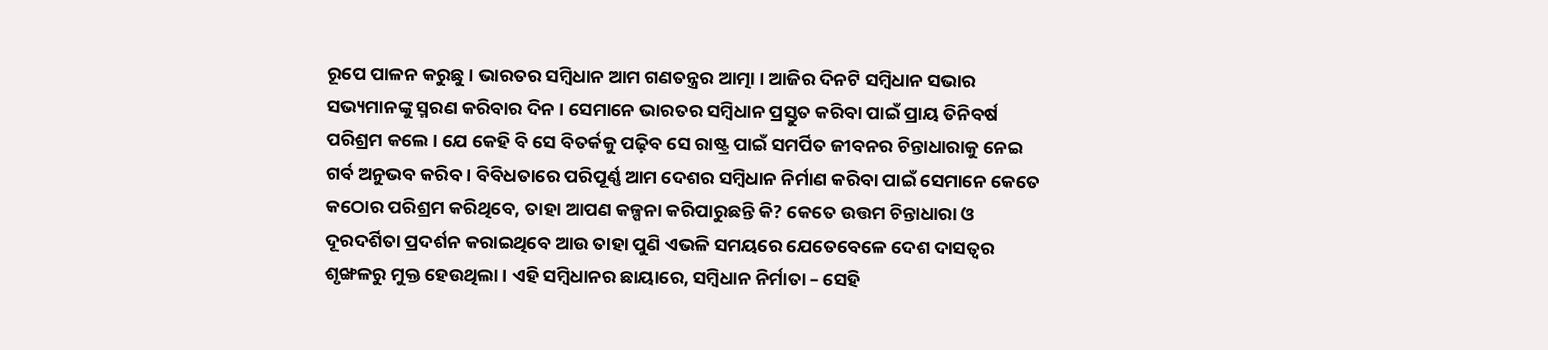ରୂପେ ପାଳନ କରୁଛୁ । ଭାରତର ସମ୍ବିଧାନ ଆମ ଗଣତନ୍ତ୍ରର ଆତ୍ମା । ଆଜିର ଦିନଟି ସମ୍ବିଧାନ ସଭାର ସଭ୍ୟମାନଙ୍କୁ ସ୍ମରଣ କରିବାର ଦିନ । ସେମାନେ ଭାରତର ସମ୍ବିଧାନ ପ୍ରସ୍ତୁତ କରିବା ପାଇଁ ପ୍ରାୟ ତିନିବର୍ଷ ପରିଶ୍ରମ କଲେ । ଯେ କେହି ବି ସେ ବିତର୍କକୁ ପଢ଼ିବ ସେ ରାଷ୍ଟ୍ର ପାଇଁ ସମର୍ପିତ ଜୀବନର ଚିନ୍ତାଧାରାକୁ ନେଇ ଗର୍ବ ଅନୁଭବ କରିବ । ବିବିଧତାରେ ପରିପୂର୍ଣ୍ଣ ଆମ ଦେଶର ସମ୍ବିଧାନ ନିର୍ମାଣ କରିବା ପାଇଁ ସେମାନେ କେତେ କଠୋର ପରିଶ୍ରମ କରିଥିବେ, ତାହା ଆପଣ କଳ୍ପନା କରିପାରୁଛନ୍ତି କି? କେତେ ଉତ୍ତମ ଚିନ୍ତାଧାରା ଓ ଦୂରଦର୍ଶିତା ପ୍ରଦର୍ଶନ କରାଇଥିବେ ଆଉ ତାହା ପୁଣି ଏଭଳି ସମୟରେ ଯେତେବେଳେ ଦେଶ ଦାସତ୍ୱର ଶୃଙ୍ଖଳରୁ ମୁକ୍ତ ହେଉଥିଲା । ଏହି ସମ୍ବିଧାନର ଛାୟାରେ, ସମ୍ବିଧାନ ନିର୍ମାତା – ସେହି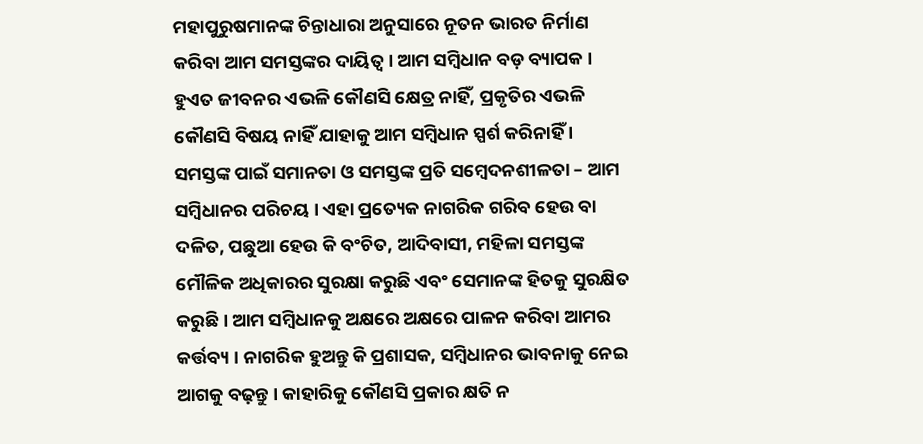ମହାପୁରୁଷମାନଙ୍କ ଚିନ୍ତାଧାରା ଅନୁସାରେ ନୂତନ ଭାରତ ନିର୍ମାଣ କରିବା ଆମ ସମସ୍ତଙ୍କର ଦାୟିତ୍ୱ । ଆମ ସମ୍ବିଧାନ ବଡ଼ ବ୍ୟାପକ । ହୁଏତ ଜୀବନର ଏଭଳି କୌଣସି କ୍ଷେତ୍ର ନାହିଁ, ପ୍ରକୃତିର ଏଭଳି କୌଣସି ବିଷୟ ନାହିଁ ଯାହାକୁ ଆମ ସମ୍ବିଧାନ ସ୍ପର୍ଶ କରିନାହିଁ ।
ସମସ୍ତଙ୍କ ପାଇଁ ସମାନତା ଓ ସମସ୍ତଙ୍କ ପ୍ରତି ସମ୍ବେଦନଶୀଳତା – ଆମ ସମ୍ବିଧାନର ପରିଚୟ । ଏହା ପ୍ରତ୍ୟେକ ନାଗରିକ ଗରିବ ହେଉ ବା ଦଳିତ, ପଛୁଆ ହେଉ କି ବଂଚିତ, ଆଦିବାସୀ, ମହିଳା ସମସ୍ତଙ୍କ ମୌଳିକ ଅଧିକାରର ସୁରକ୍ଷା କରୁଛି ଏବଂ ସେମାନଙ୍କ ହିତକୁ ସୁରକ୍ଷିତ କରୁଛି । ଆମ ସମ୍ବିଧାନକୁ ଅକ୍ଷରେ ଅକ୍ଷରେ ପାଳନ କରିବା ଆମର କର୍ତ୍ତବ୍ୟ । ନାଗରିକ ହୁଅନ୍ତୁ କି ପ୍ରଶାସକ, ସମ୍ବିଧାନର ଭାବନାକୁ ନେଇ ଆଗକୁ ବଢ଼ନ୍ତୁ । କାହାରିକୁ କୌଣସି ପ୍ରକାର କ୍ଷତି ନ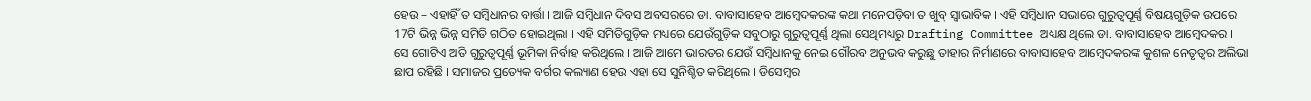ହେଉ – ଏହାହିଁ ତ ସମ୍ବିଧାନର ବାର୍ତ୍ତା । ଆଜି ସମ୍ବିଧାନ ଦିବସ ଅବସରରେ ଡା. ବାବାସାହେବ ଆମ୍ବେଦକରଙ୍କ କଥା ମନେପଡ଼ିବା ତ ଖୁବ୍ ସ୍ୱାଭାବିକ । ଏହି ସମ୍ବିଧାନ ସଭାରେ ଗୁରୁତ୍ୱପୂର୍ଣ୍ଣ ବିଷୟଗୁଡ଼ିକ ଉପରେ 17ଟି ଭିନ୍ନ ଭିନ୍ନ ସମିତି ଗଠିତ ହୋଇଥିଲା । ଏହି ସମିତିଗୁଡ଼ିକ ମଧ୍ୟରେ ଯେଉଁଗୁଡ଼ିକ ସବୁଠାରୁ ଗୁରୁତ୍ୱପୂର୍ଣ୍ଣ ଥିଲା ସେଥିମଧ୍ୟରୁ Drafting Committee ଅଧ୍ୟକ୍ଷ ଥିଲେ ଡା. ବାବାସାହେବ ଆମ୍ବେଦକର । ସେ ଗୋଟିଏ ଅତି ଗୁରୁତ୍ୱପୂର୍ଣ୍ଣ ଭୂମିକା ନିର୍ବାହ କରିଥିଲେ । ଆଜି ଆମେ ଭାରତର ଯେଉଁ ସମ୍ବିଧାନକୁ ନେଇ ଗୌରବ ଅନୁଭବ କରୁଛୁ ତାହାର ନିର୍ମାଣରେ ବାବାସାହେବ ଆମ୍ବେଦକରଙ୍କ କୁଶଳ ନେତୃତ୍ୱର ଅଲିଭା ଛାପ ରହିଛି । ସମାଜର ପ୍ରତ୍ୟେକ ବର୍ଗର କଲ୍ୟାଣ ହେଉ ଏହା ସେ ସୁନିଶ୍ଚିତ କରିଥିଲେ । ଡିସେମ୍ବର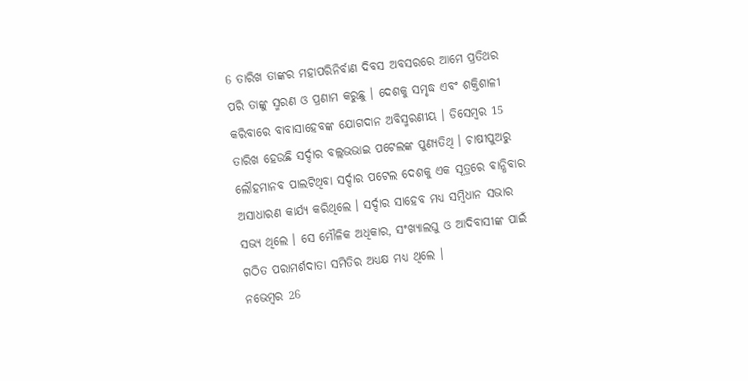6 ତାରିଖ ତାଙ୍କର ମହାପରିନିର୍ବାଣ ଦିବସ ଅବସରରେ ଆମେ ପ୍ରତିଥର ପରି ତାଙ୍କୁ ସ୍ମରଣ ଓ ପ୍ରଣାମ କରୁଛୁ । ଦେଶକୁ ସମୃଦ୍ଧ ଏବଂ ଶକ୍ତିଶାଳୀ କରିବାରେ ବାବାସାହେବଙ୍କ ଯୋଗଦାନ ଅବିସ୍ମରଣୀୟ । ଡିସେମ୍ବର 15 ତାରିଖ ହେଉଛି ସର୍ଦ୍ଦାର ବଲ୍ଲଭଭାଇ ପଟେଲଙ୍କ ପୁଣ୍ୟତିଥି । ଚାଷୀପୁଅରୁ ଲୌହମାନବ ପାଲଟିଥିବା ସର୍ଦ୍ଦାର ପଟେଲ ଦେଶକୁ ଏକ ସୂତ୍ରରେ ବାନ୍ଧିବାର ଅସାଧାରଣ କାର୍ଯ୍ୟ କରିଥିଲେ । ସର୍ଦ୍ଦାର ସାହେବ ମଧ୍ୟ ସମ୍ବିଧାନ ସଭାର ସଭ୍ୟ ଥିଲେ । ସେ ମୌଳିକ ଅଧିକାର, ସଂଖ୍ୟାଲଘୁ ଓ ଆଦିବାସୀଙ୍କ ପାଇଁ ଗଠିତ ପରାମର୍ଶଦାତା ସମିତିର ଅଧ୍ୟକ୍ଷ ମଧ୍ୟ ଥିଲେ ।
ନଭେମ୍ବର 26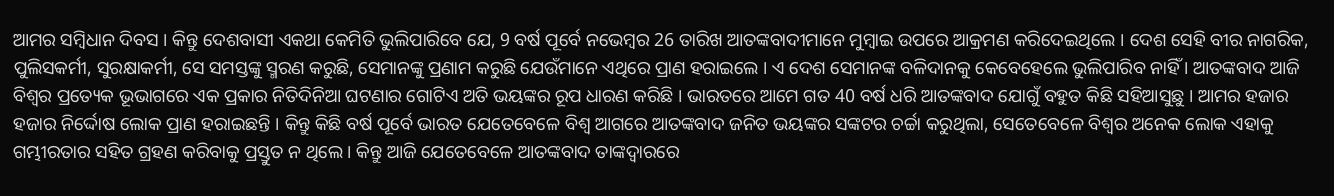ଆମର ସମ୍ବିଧାନ ଦିବସ । କିନ୍ତୁ ଦେଶବାସୀ ଏକଥା କେମିତି ଭୁଲିପାରିବେ ଯେ, 9 ବର୍ଷ ପୂର୍ବେ ନଭେମ୍ବର 26 ତାରିଖ ଆତଙ୍କବାଦୀମାନେ ମୁମ୍ବାଇ ଉପରେ ଆକ୍ରମଣ କରିଦେଇଥିଲେ । ଦେଶ ସେହି ବୀର ନାଗରିକ, ପୁଲିସକର୍ମୀ, ସୁରକ୍ଷାକର୍ମୀ, ସେ ସମସ୍ତଙ୍କୁ ସ୍ମରଣ କରୁଛି, ସେମାନଙ୍କୁ ପ୍ରଣାମ କରୁଛି ଯେଉଁମାନେ ଏଥିରେ ପ୍ରାଣ ହରାଇଲେ । ଏ ଦେଶ ସେମାନଙ୍କ ବଳିଦାନକୁ କେବେହେଲେ ଭୁଲିପାରିବ ନାହିଁ । ଆତଙ୍କବାଦ ଆଜି ବିଶ୍ୱର ପ୍ରତ୍ୟେକ ଭୂଭାଗରେ ଏକ ପ୍ରକାର ନିତିଦିନିଆ ଘଟଣାର ଗୋଟିଏ ଅତି ଭୟଙ୍କର ରୂପ ଧାରଣ କରିଛି । ଭାରତରେ ଆମେ ଗତ 40 ବର୍ଷ ଧରି ଆତଙ୍କବାଦ ଯୋଗୁଁ ବହୁତ କିଛି ସହିଆସୁଛୁ । ଆମର ହଜାର ହଜାର ନିର୍ଦ୍ଦୋଷ ଲୋକ ପ୍ରାଣ ହରାଇଛନ୍ତି । କିନ୍ତୁ କିଛି ବର୍ଷ ପୂର୍ବେ ଭାରତ ଯେତେବେଳେ ବିଶ୍ୱ ଆଗରେ ଆତଙ୍କବାଦ ଜନିତ ଭୟଙ୍କର ସଙ୍କଟର ଚର୍ଚ୍ଚା କରୁଥିଲା, ସେତେବେଳେ ବିଶ୍ୱର ଅନେକ ଲୋକ ଏହାକୁ ଗମ୍ଭୀରତାର ସହିତ ଗ୍ରହଣ କରିବାକୁ ପ୍ରସ୍ତୁତ ନ ଥିଲେ । କିନ୍ତୁ ଆଜି ଯେତେବେଳେ ଆତଙ୍କବାଦ ତାଙ୍କଦ୍ୱାରରେ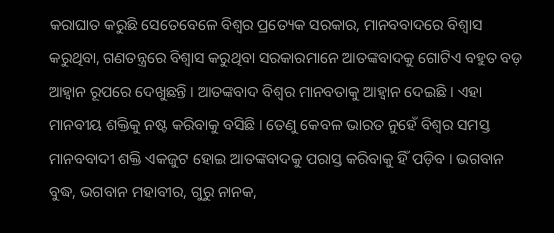କରାଘାତ କରୁଛି ସେତେବେଳେ ବିଶ୍ୱର ପ୍ରତ୍ୟେକ ସରକାର, ମାନବବାଦରେ ବିଶ୍ୱାସ କରୁଥିବା, ଗଣତନ୍ତ୍ରରେ ବିଶ୍ୱାସ କରୁଥିବା ସରକାରମାନେ ଆତଙ୍କବାଦକୁ ଗୋଟିଏ ବହୁତ ବଡ଼ ଆହ୍ୱାନ ରୂପରେ ଦେଖୁଛନ୍ତି । ଆତଙ୍କବାଦ ବିଶ୍ୱର ମାନବତାକୁ ଆହ୍ୱାନ ଦେଇଛି । ଏହା ମାନବୀୟ ଶକ୍ତିକୁ ନଷ୍ଟ କରିବାକୁ ବସିଛି । ତେଣୁ କେବଳ ଭାରତ ନୁହେଁ ବିଶ୍ୱର ସମସ୍ତ ମାନବବାଦୀ ଶକ୍ତି ଏକଜୁଟ ହୋଇ ଆତଙ୍କବାଦକୁ ପରାସ୍ତ କରିବାକୁ ହିଁ ପଡ଼ିବ । ଭଗବାନ ବୁଦ୍ଧ, ଭଗବାନ ମହାବୀର, ଗୁରୁ ନାନକ,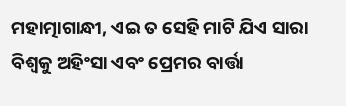ମହାତ୍ମାଗାନ୍ଧୀ, ଏଇ ତ ସେହି ମାଟି ଯିଏ ସାରା ବିଶ୍ୱକୁ ଅହିଂସା ଏବଂ ପ୍ରେମର ବାର୍ତ୍ତା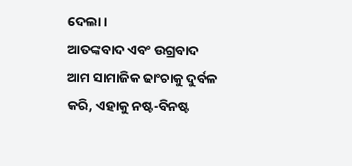ଦେଲା ।
ଆତଙ୍କବାଦ ଏବଂ ଉଗ୍ରବାଦ ଆମ ସାମାଜିକ ଢାଂଚାକୁ ଦୁର୍ବଳ କରି, ଏହାକୁ ନଷ୍ଟ-ବିନଷ୍ଟ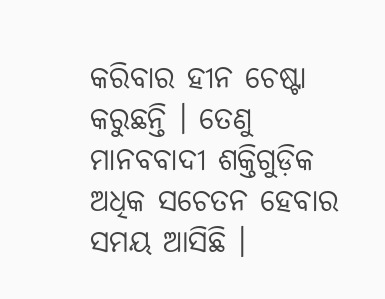କରିବାର ହୀନ ଚେଷ୍ଟା କରୁଛନ୍ତି । ତେଣୁ ମାନବବାଦୀ ଶକ୍ତିଗୁଡ଼ିକ ଅଧିକ ସଚେତନ ହେବାର ସମୟ ଆସିଛି ।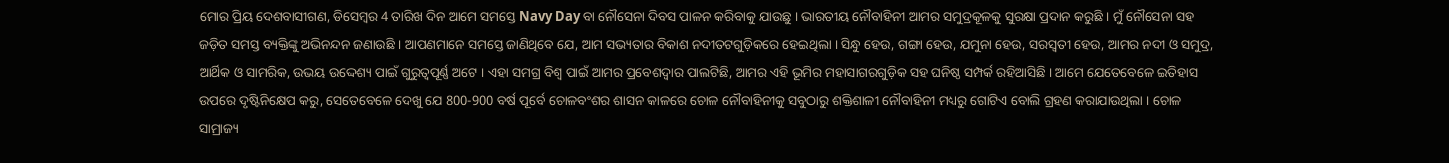ମୋର ପ୍ରିୟ ଦେଶବାସୀଗଣ, ଡିସେମ୍ବର 4 ତାରିଖ ଦିନ ଆମେ ସମସ୍ତେ Navy Day ବା ନୌସେନା ଦିବସ ପାଳନ କରିବାକୁ ଯାଉଛୁ । ଭାରତୀୟ ନୌବାହିନୀ ଆମର ସମୁଦ୍ରକୂଳକୁ ସୁରକ୍ଷା ପ୍ରଦାନ କରୁଛି । ମୁଁ ନୌସେନା ସହ ଜଡ଼ିତ ସମସ୍ତ ବ୍ୟକ୍ତିଙ୍କୁ ଅଭିନନ୍ଦନ ଜଣାଉଛି । ଆପଣମାନେ ସମସ୍ତେ ଜାଣିଥିବେ ଯେ, ଆମ ସଭ୍ୟତାର ବିକାଶ ନଦୀତଟଗୁଡ଼ିକରେ ହେଇଥିଲା । ସିନ୍ଧୁ ହେଉ, ଗଙ୍ଗା ହେଉ, ଯମୁନା ହେଉ, ସରସ୍ୱତୀ ହେଉ, ଆମର ନଦୀ ଓ ସମୁଦ୍ର, ଆର୍ଥିକ ଓ ସାମରିକ, ଉଭୟ ଉଦ୍ଦେଶ୍ୟ ପାଇଁ ଗୁରୁତ୍ୱପୂର୍ଣ୍ଣ ଅଟେ । ଏହା ସମଗ୍ର ବିଶ୍ୱ ପାଇଁ ଆମର ପ୍ରବେଶଦ୍ଵାର ପାଲଟିଛି, ଆମର ଏହି ଭୂମିର ମହାସାଗରଗୁଡ଼ିକ ସହ ଘନିଷ୍ଠ ସମ୍ପର୍କ ରହିଆସିଛି । ଆମେ ଯେତେବେଳେ ଇତିହାସ ଉପରେ ଦୃଷ୍ଟିନିକ୍ଷେପ କରୁ, ସେତେବେଳେ ଦେଖୁ ଯେ 800-900 ବର୍ଷ ପୂର୍ବେ ଚୋଳବଂଶର ଶାସନ କାଳରେ ଚୋଳ ନୌବାହିନୀକୁ ସବୁଠାରୁ ଶକ୍ତିଶାଳୀ ନୌବାହିନୀ ମଧ୍ୟରୁ ଗୋଟିଏ ବୋଲି ଗ୍ରହଣ କରାଯାଉଥିଲା । ଚୋଳ ସାମ୍ରାଜ୍ୟ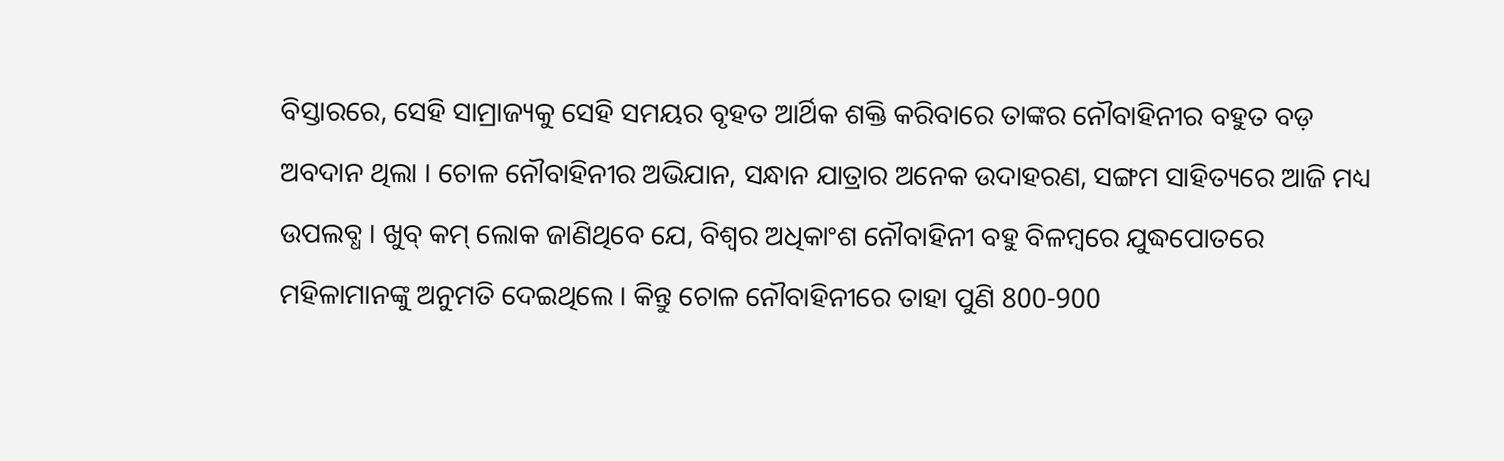ବିସ୍ତାରରେ, ସେହି ସାମ୍ରାଜ୍ୟକୁ ସେହି ସମୟର ବୃହତ ଆର୍ଥିକ ଶକ୍ତି କରିବାରେ ତାଙ୍କର ନୌବାହିନୀର ବହୁତ ବଡ଼ ଅବଦାନ ଥିଲା । ଚୋଳ ନୌବାହିନୀର ଅଭିଯାନ, ସନ୍ଧାନ ଯାତ୍ରାର ଅନେକ ଉଦାହରଣ, ସଙ୍ଗମ ସାହିତ୍ୟରେ ଆଜି ମଧ୍ୟ ଉପଲବ୍ଧ । ଖୁବ୍ କମ୍ ଲୋକ ଜାଣିଥିବେ ଯେ, ବିଶ୍ୱର ଅଧିକାଂଶ ନୌବାହିନୀ ବହୁ ବିଳମ୍ବରେ ଯୁଦ୍ଧପୋତରେ ମହିଳାମାନଙ୍କୁ ଅନୁମତି ଦେଇଥିଲେ । କିନ୍ତୁ ଚୋଳ ନୌବାହିନୀରେ ତାହା ପୁଣି 800-900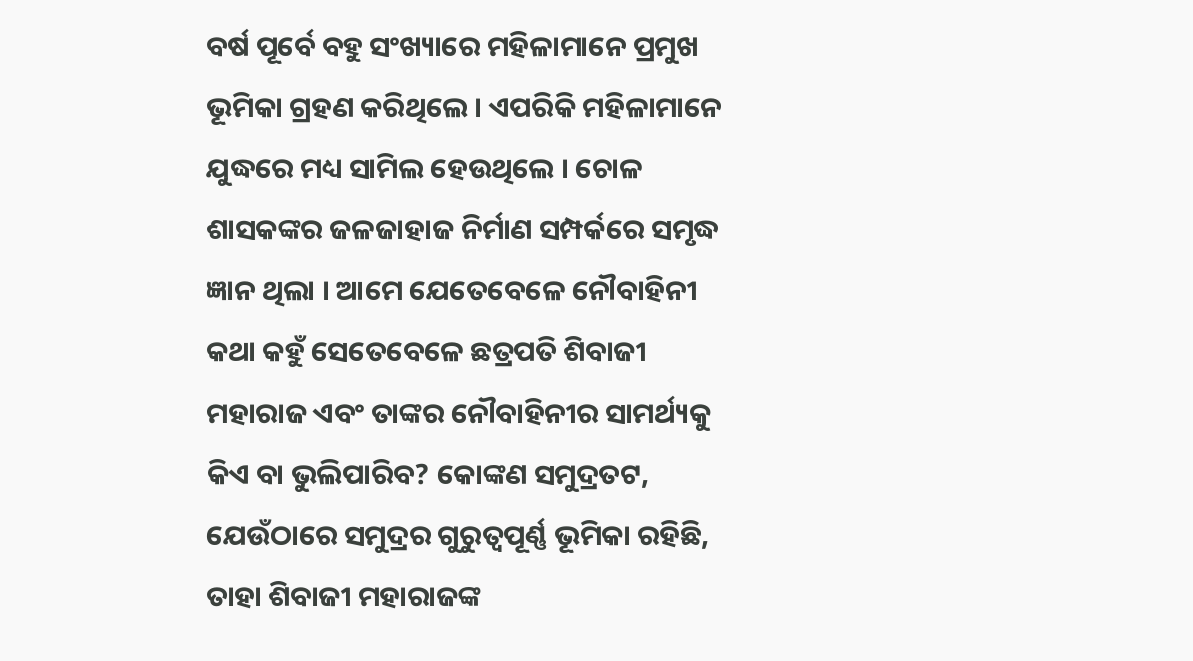ବର୍ଷ ପୂର୍ବେ ବହୁ ସଂଖ୍ୟାରେ ମହିଳାମାନେ ପ୍ରମୁଖ ଭୂମିକା ଗ୍ରହଣ କରିଥିଲେ । ଏପରିକି ମହିଳାମାନେ ଯୁଦ୍ଧରେ ମଧ୍ୟ ସାମିଲ ହେଉଥିଲେ । ଚୋଳ ଶାସକଙ୍କର ଜଳଜାହାଜ ନିର୍ମାଣ ସମ୍ପର୍କରେ ସମୃଦ୍ଧ ଜ୍ଞାନ ଥିଲା । ଆମେ ଯେତେବେଳେ ନୌବାହିନୀ କଥା କହୁଁ ସେତେବେଳେ ଛତ୍ରପତି ଶିବାଜୀ ମହାରାଜ ଏବଂ ତାଙ୍କର ନୌବାହିନୀର ସାମର୍ଥ୍ୟକୁ କିଏ ବା ଭୁଲିପାରିବ? କୋଙ୍କଣ ସମୁଦ୍ରତଟ, ଯେଉଁଠାରେ ସମୁଦ୍ରର ଗୁରୁତ୍ୱପୂର୍ଣ୍ଣ ଭୂମିକା ରହିଛି, ତାହା ଶିବାଜୀ ମହାରାଜଙ୍କ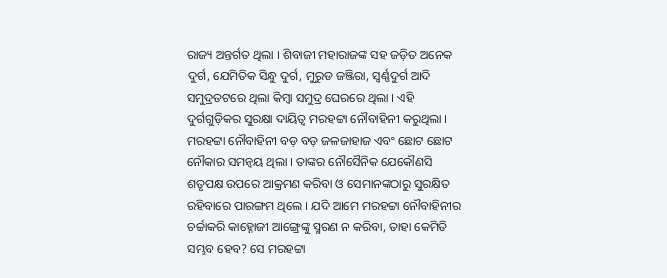ରାଜ୍ୟ ଅନ୍ତର୍ଗତ ଥିଲା । ଶିବାଜୀ ମହାରାଜଙ୍କ ସହ ଜଡ଼ିତ ଅନେକ ଦୁର୍ଗ, ଯେମିତିକ ସିନ୍ଧୁ ଦୁର୍ଗ, ମୁରୁଡ ଜଞ୍ଜିରା, ସ୍ୱର୍ଣ୍ଣଦୁର୍ଗ ଆଦି ସମୁଦ୍ରତଟରେ ଥିଲା କିମ୍ବା ସମୁଦ୍ର ଘେରରେ ଥିଲା । ଏହି ଦୁର୍ଗଗୁଡ଼ିକର ସୁରକ୍ଷା ଦାୟିତ୍ୱ ମରହଟ୍ଟା ନୌବାହିନୀ କରୁଥିଲା । ମରହଟ୍ଟା ନୌବାହିନୀ ବଡ଼ ବଡ଼ ଜଳଜାହାଜ ଏବଂ ଛୋଟ ଛୋଟ ନୌକାର ସମନ୍ୱୟ ଥିଲା । ତାଙ୍କର ନୌସୈନିକ ଯେକୌଣସି ଶତୃପକ୍ଷ ଉପରେ ଆକ୍ରମଣ କରିବା ଓ ସେମାନଙ୍କଠାରୁ ସୁରକ୍ଷିତ ରହିବାରେ ପାରଙ୍ଗମ ଥିଲେ । ଯଦି ଆମେ ମରହଟ୍ଟା ନୌବାହିନୀର ଚର୍ଚ୍ଚାକରି କାହ୍ନୋଜୀ ଆଙ୍ଗ୍ରେଙ୍କୁ ସ୍ମରଣ ନ କରିବା, ତାହା କେମିତି ସମ୍ଭବ ହେବ? ସେ ମରହଟ୍ଟା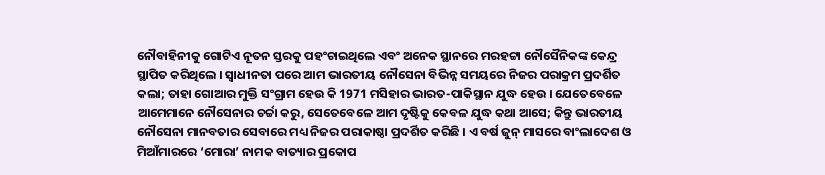ନୌବାହିନୀକୁ ଗୋଟିଏ ନୂତନ ସ୍ତରକୁ ପହଂଚାଇଥିଲେ ଏବଂ ଅନେକ ସ୍ଥାନରେ ମରହଟ୍ଟା ନୌସୈନିକଙ୍କ କେନ୍ଦ୍ର ସ୍ଥାପିତ କରିଥିଲେ । ସ୍ୱାଧୀନତା ପରେ ଆମ ଭାରତୀୟ ନୌସେନା ବିଭିନ୍ନ ସମୟରେ ନିଜର ପରାକ୍ରମ ପ୍ରଦର୍ଶିତ କଲା; ତାହା ଗୋଆର ମୁକ୍ତି ସଂଗ୍ରାମ ହେଉ କି 1971 ମସିହାର ଭାରତ-ପାକିସ୍ଥାନ ଯୁଦ୍ଧ ହେଉ । ଯେତେବେଳେ ଆମେମାନେ ନୌସେନାର ଚର୍ଚ୍ଚା କରୁ, ସେତେବେଳେ ଆମ ଦୃଷ୍ଟିକୁ କେବଳ ଯୁଦ୍ଧ କଥା ଆସେ; କିନ୍ତୁ ଭାରତୀୟ ନୌସେନା ମାନବତାର ସେବାରେ ମଧ୍ୟ ନିଜର ପରାକାଷ୍ଠା ପ୍ରଦର୍ଶିତ କରିଛି । ଏ ବର୍ଷ ଜୁନ୍ ମାସରେ ବାଂଲାଦେଶ ଓ ମିଆଁମାରରେ ‘ମୋରା’ ନାମକ ବାତ୍ୟାର ପ୍ରକୋପ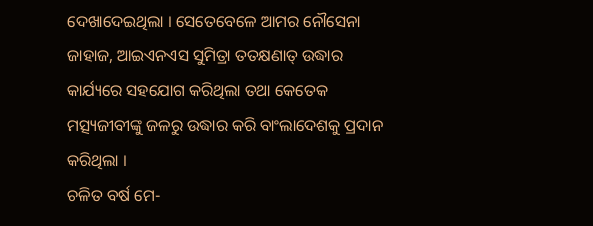ଦେଖାଦେଇଥିଲା । ସେତେବେଳେ ଆମର ନୌସେନା ଜାହାଜ, ଆଇଏନଏସ ସୁମିତ୍ରା ତତକ୍ଷଣାତ୍ ଉଦ୍ଧାର କାର୍ଯ୍ୟରେ ସହଯୋଗ କରିଥିଲା ତଥା କେତେକ ମତ୍ସ୍ୟଜୀବୀଙ୍କୁ ଜଳରୁ ଉଦ୍ଧାର କରି ବାଂଲାଦେଶକୁ ପ୍ରଦାନ କରିଥିଲା ।
ଚଳିତ ବର୍ଷ ମେ-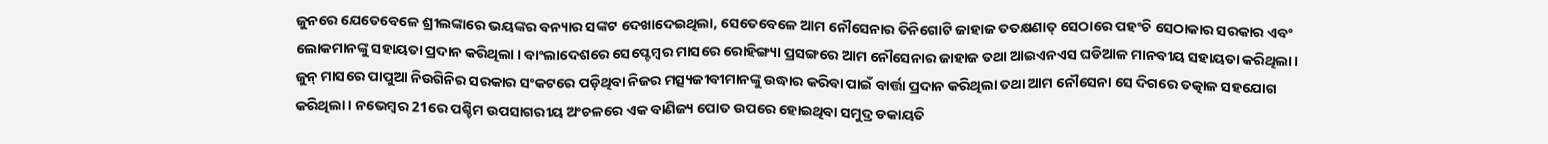ଜୁନରେ ଯେତେବେଳେ ଶ୍ରୀଲଙ୍କାରେ ଭୟଙ୍କର ବନ୍ୟାର ସଙ୍କଟ ଦେଖାଦେଇଥିଲା, ସେତେବେଳେ ଆମ ନୌସେନାର ତିନିଗୋଟି ଜାହାଜ ତତକ୍ଷଣାତ୍ ସେଠାରେ ପହଂଚି ସେଠାକାର ସରକାର ଏବଂ ଲୋକମାନଙ୍କୁ ସହାୟତା ପ୍ରଦାନ କରିଥିଲା । ବାଂଲାଦେଶରେ ସେପ୍ଟେମ୍ବର ମାସରେ ରୋହିଙ୍ଗ୍ୟା ପ୍ରସଙ୍ଗରେ ଆମ ନୌସେନାର ଜାହାଜ ତଥା ଆଇଏନଏସ ଘଡିଆଳ ମାନବୀୟ ସହାୟତା କରିଥିଲା । ଜୁନ୍ ମାସରେ ପାପୁଆ ନିଉଗିନିର ସରକାର ସଂକଟରେ ପଡ଼ିଥିବା ନିଜର ମତ୍ସ୍ୟଜୀବୀମାନଙ୍କୁ ଉଦ୍ଧାର କରିବା ପାଇଁ ବାର୍ତ୍ତା ପ୍ରଦାନ କରିଥିଲା ତଥା ଆମ ନୌସେନା ସେ ଦିଗରେ ତତ୍କାଳ ସହଯୋଗ କରିଥିଲା । ନଭେମ୍ବର 21ରେ ପଶ୍ଚିମ ଉପସାଗରୀୟ ଅଂଚଳରେ ଏକ ବାଣିଜ୍ୟ ପୋତ ଉପରେ ହୋଇଥିବା ସମୁଦ୍ର ଡକାୟତି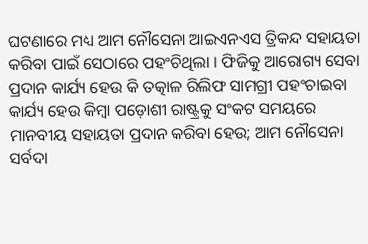ଘଟଣାରେ ମଧ୍ୟ ଆମ ନୌସେନା ଆଇଏନଏସ ତ୍ରିକନ୍ଦ ସହାୟତା କରିବା ପାଇଁ ସେଠାରେ ପହଂଚିଥିଲା । ଫିଜିକୁ ଆରୋଗ୍ୟ ସେବା ପ୍ରଦାନ କାର୍ଯ୍ୟ ହେଉ କି ତତ୍କାଳ ରିଲିଫ ସାମଗ୍ରୀ ପହଂଚାଇବା କାର୍ଯ୍ୟ ହେଉ କିମ୍ବା ପଡ଼ୋଶୀ ରାଷ୍ଟ୍ରକୁ ସଂକଟ ସମୟରେ ମାନବୀୟ ସହାୟତା ପ୍ରଦାନ କରିବା ହେଉ; ଆମ ନୌସେନା ସର୍ବଦା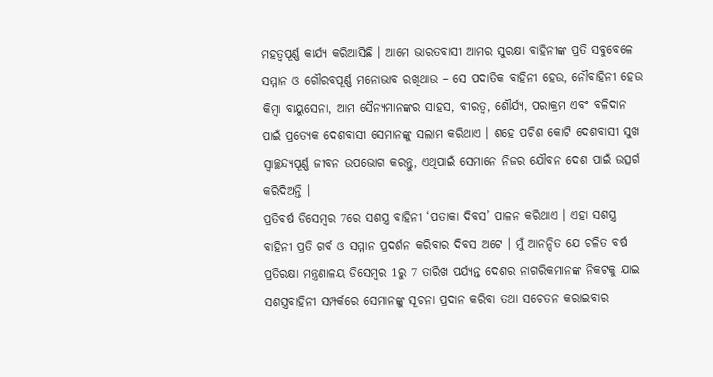ମହତ୍ୱପୂର୍ଣ୍ଣ କାର୍ଯ୍ୟ କରିଆସିଛି । ଆମେ ଭାରତବାସୀ ଆମର ସୁରକ୍ଷା ବାହିନୀଙ୍କ ପ୍ରତି ସବୁବେଳେ ସମ୍ମାନ ଓ ଗୌରବପୂର୍ଣ୍ଣ ମନୋଭାବ ରଖିଥାଉ – ସେ ପଦାତିକ ବାହିନୀ ହେଉ, ନୌବାହିନୀ ହେଉ କିମ୍ବା ବାୟୁସେନା, ଆମ ସୈନ୍ୟମାନଙ୍କର ସାହସ, ବୀରତ୍ୱ, ଶୌର୍ଯ୍ୟ, ପରାକ୍ରମ ଏବଂ ବଳିଦାନ ପାଇଁ ପ୍ରତ୍ୟେକ ଦେଶବାସୀ ସେମାନଙ୍କୁ ସଲାମ କରିଥାଏ । ଶହେ ପଚିଶ କୋଟି ଦେଶବାସୀ ସୁଖ ସ୍ୱାଚ୍ଛନ୍ଦ୍ୟପୂର୍ଣ୍ଣ ଜୀବନ ଉପଭୋଗ କରନ୍ତୁ, ଏଥିପାଇଁ ସେମାନେ ନିଜର ଯୌବନ ଦେଶ ପାଇଁ ଉତ୍ସର୍ଗ କରିଦିଅନ୍ତି ।
ପ୍ରତିବର୍ଷ ଡିସେମ୍ବର 7ରେ ସଶସ୍ତ୍ର ବାହିନୀ ‘ପତାକା ଦିବସ’ ପାଳନ କରିଥାଏ । ଏହା ସଶସ୍ତ୍ର ବାହିନୀ ପ୍ରତି ଗର୍ବ ଓ ସମ୍ମାନ ପ୍ରଦର୍ଶନ କରିବାର ଦିବସ ଅଟେ । ମୁଁ ଆନନ୍ଦିତ ଯେ ଚଳିତ ବର୍ଷ ପ୍ରତିରକ୍ଷା ମନ୍ତ୍ରଣାଳୟ ଡିସେମ୍ବର 1ରୁ 7 ତାରିଖ ପର୍ଯ୍ୟନ୍ତ ଦେଶର ନାଗରିକମାନଙ୍କ ନିକଟକୁ ଯାଇ ସଶସ୍ତ୍ରବାହିନୀ ସମ୍ପର୍କରେ ସେମାନଙ୍କୁ ସୂଚନା ପ୍ରଦାନ କରିବା ତଥା ସଚେତନ କରାଇବାର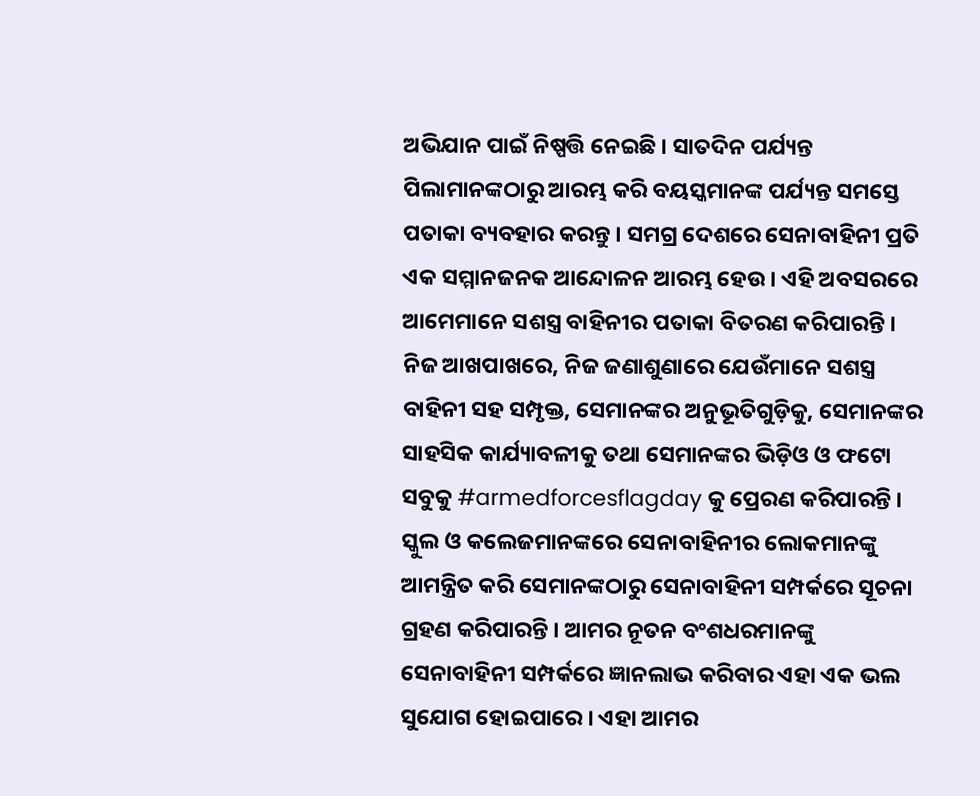ଅଭିଯାନ ପାଇଁ ନିଷ୍ପତ୍ତି ନେଇଛି । ସାତଦିନ ପର୍ଯ୍ୟନ୍ତ ପିଲାମାନଙ୍କଠାରୁ ଆରମ୍ଭ କରି ବୟସ୍କମାନଙ୍କ ପର୍ଯ୍ୟନ୍ତ ସମସ୍ତେ ପତାକା ବ୍ୟବହାର କରନ୍ତୁ । ସମଗ୍ର ଦେଶରେ ସେନାବାହିନୀ ପ୍ରତି ଏକ ସମ୍ମାନଜନକ ଆନ୍ଦୋଳନ ଆରମ୍ଭ ହେଉ । ଏହି ଅବସରରେ ଆମେମାନେ ସଶସ୍ତ୍ର ବାହିନୀର ପତାକା ବିତରଣ କରିପାରନ୍ତି । ନିଜ ଆଖପାଖରେ, ନିଜ ଜଣାଶୁଣାରେ ଯେଉଁମାନେ ସଶସ୍ତ୍ର ବାହିନୀ ସହ ସମ୍ପୃକ୍ତ, ସେମାନଙ୍କର ଅନୁଭୂତିଗୁଡ଼ିକୁ, ସେମାନଙ୍କର ସାହସିକ କାର୍ଯ୍ୟାବଳୀକୁ ତଥା ସେମାନଙ୍କର ଭିଡ଼ିଓ ଓ ଫଟୋ ସବୁକୁ #armedforcesflagday କୁ ପ୍ରେରଣ କରିପାରନ୍ତି । ସ୍କୁଲ ଓ କଲେଜମାନଙ୍କରେ ସେନାବାହିନୀର ଲୋକମାନଙ୍କୁ ଆମନ୍ତ୍ରିତ କରି ସେମାନଙ୍କଠାରୁ ସେନାବାହିନୀ ସମ୍ପର୍କରେ ସୂଚନା ଗ୍ରହଣ କରିପାରନ୍ତି । ଆମର ନୂତନ ବଂଶଧରମାନଙ୍କୁ ସେନାବାହିନୀ ସମ୍ପର୍କରେ ଜ୍ଞାନଲାଭ କରିବାର ଏହା ଏକ ଭଲ ସୁଯୋଗ ହୋଇପାରେ । ଏହା ଆମର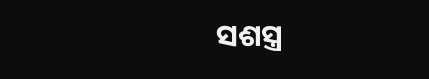ସଶସ୍ତ୍ର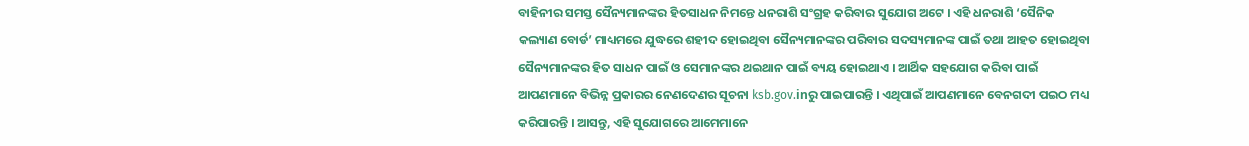ବାହିନୀର ସମସ୍ତ ସୈନ୍ୟମାନଙ୍କର ହିତସାଧନ ନିମନ୍ତେ ଧନରାଶି ସଂଗ୍ରହ କରିବାର ସୁଯୋଗ ଅଟେ । ଏହି ଧନରାଶି ‘ସୈନିକ କଲ୍ୟାଣ ବୋର୍ଡ’ ମାଧ୍ୟମରେ ଯୁଦ୍ଧରେ ଶହୀଦ ହୋଇଥିବା ସୈନ୍ୟମାନଙ୍କର ପରିବାର ସଦସ୍ୟମାନଙ୍କ ପାଇଁ ତଥା ଆହତ ହୋଇଥିବା ସୈନ୍ୟମାନଙ୍କର ହିତ ସାଧନ ପାଇଁ ଓ ସେମାନଙ୍କର ଥଇଥାନ ପାଇଁ ବ୍ୟୟ ହୋଇଥାଏ । ଆର୍ଥିକ ସହଯୋଗ କରିବା ପାଇଁ ଆପଣମାନେ ବିଭିନ୍ନ ପ୍ରକାରର ନେଣଦେଣର ସୂଚନା ksb.gov.inରୁ ପାଇପାରନ୍ତି । ଏଥିପାଇଁ ଆପଣମାନେ ବେନଗଦୀ ପଇଠ ମଧ୍ୟ କରିପାରନ୍ତି । ଆସନ୍ତୁ, ଏହି ସୁଯୋଗରେ ଆମେମାନେ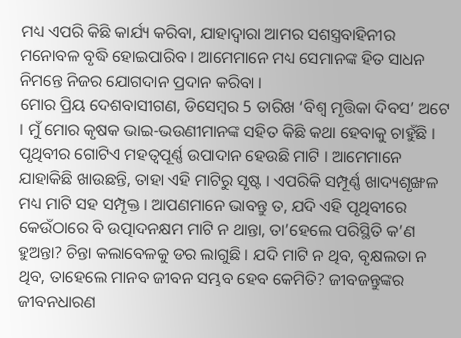ମଧ୍ୟ ଏପରି କିଛି କାର୍ଯ୍ୟ କରିବା, ଯାହାଦ୍ୱାରା ଆମର ସଶସ୍ତ୍ରବାହିନୀର ମନୋବଳ ବୃଦ୍ଧି ହୋଇପାରିବ । ଆମେମାନେ ମଧ୍ୟ ସେମାନଙ୍କ ହିତ ସାଧନ ନିମନ୍ତେ ନିଜର ଯୋଗଦାନ ପ୍ରଦାନ କରିବା ।
ମୋର ପ୍ରିୟ ଦେଶବାସୀଗଣ, ଡିସେମ୍ବର 5 ତାରିଖ ‘ବିଶ୍ୱ ମୃତ୍ତିକା ଦିବସ’ ଅଟେ । ମୁଁ ମୋର କୃଷକ ଭାଇ-ଭଉଣୀମାନଙ୍କ ସହିତ କିଛି କଥା ହେବାକୁ ଚାହୁଁଛି । ପୃଥିବୀର ଗୋଟିଏ ମହତ୍ୱପୂର୍ଣ୍ଣ ଉପାଦାନ ହେଉଛି ମାଟି । ଆମେମାନେ ଯାହାକିଛି ଖାଉଛନ୍ତି, ତାହା ଏହି ମାଟିରୁ ସୃଷ୍ଟ । ଏପରିକି ସମ୍ପୂର୍ଣ୍ଣ ଖାଦ୍ୟଶୃଙ୍ଖଳ ମଧ୍ୟ ମାଟି ସହ ସମ୍ପୃକ୍ତ । ଆପଣମାନେ ଭାବନ୍ତୁ ତ, ଯଦି ଏହି ପୃଥିବୀରେ କେଉଁଠାରେ ବି ଉତ୍ପାଦନକ୍ଷମ ମାଟି ନ ଥାନ୍ତା, ତା’ହେଲେ ପରିସ୍ଥିତି କ’ଣ ହୁଅନ୍ତା? ଚିନ୍ତା କଲାବେଳକୁ ଡର ଲାଗୁଛି । ଯଦି ମାଟି ନ ଥିବ, ବୃକ୍ଷଲତା ନ ଥିବ, ତାହେଲେ ମାନବ ଜୀବନ ସମ୍ଭବ ହେବ କେମିତି? ଜୀବଜନ୍ତୁଙ୍କର ଜୀବନଧାରଣ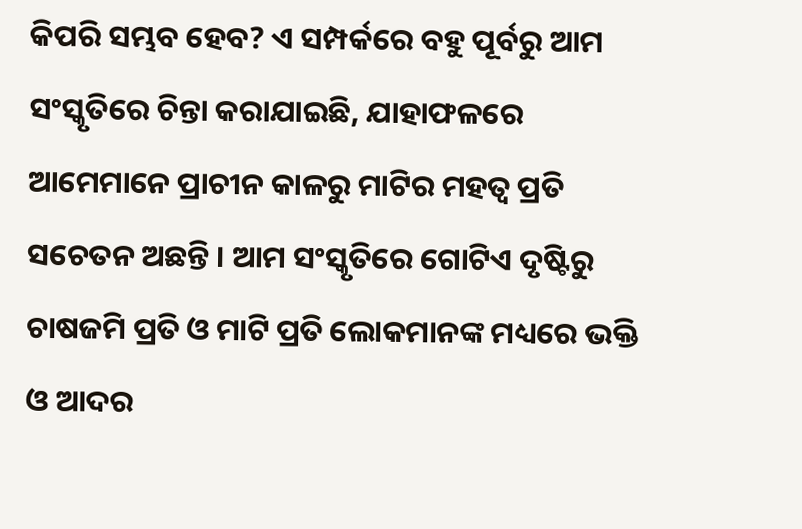କିପରି ସମ୍ଭବ ହେବ? ଏ ସମ୍ପର୍କରେ ବହୁ ପୂର୍ବରୁ ଆମ ସଂସ୍କୃତିରେ ଚିନ୍ତା କରାଯାଇଛି, ଯାହାଫଳରେ ଆମେମାନେ ପ୍ରାଚୀନ କାଳରୁ ମାଟିର ମହତ୍ୱ ପ୍ରତି ସଚେତନ ଅଛନ୍ତି । ଆମ ସଂସ୍କୃତିରେ ଗୋଟିଏ ଦୃଷ୍ଟିରୁ ଚାଷଜମି ପ୍ରତି ଓ ମାଟି ପ୍ରତି ଲୋକମାନଙ୍କ ମଧ୍ୟରେ ଭକ୍ତି ଓ ଆଦର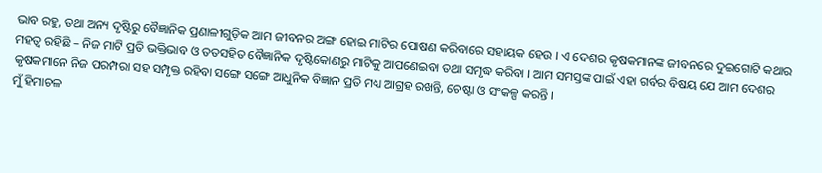ଭାବ ରହୁ, ତଥା ଅନ୍ୟ ଦୃଷ୍ଟିରୁ ବୈଜ୍ଞାନିକ ପ୍ରଣାଳୀଗୁଡ଼ିକ ଆମ ଜୀବନର ଅଙ୍ଗ ହୋଇ ମାଟିର ପୋଷଣ କରିବାରେ ସହାୟକ ହେଉ । ଏ ଦେଶର କୃଷକମାନଙ୍କ ଜୀବନରେ ଦୁଇଗୋଟି କଥାର ମହତ୍ୱ ରହିଛି – ନିଜ ମାଟି ପ୍ରତି ଭକ୍ତିଭାବ ଓ ତତସହିତ ବୈଜ୍ଞାନିକ ଦୃଷ୍ଟିକୋଣରୁ ମାଟିକୁ ଆପଣେଇବା ତଥା ସମୃଦ୍ଧ କରିବା । ଆମ ସମସ୍ତଙ୍କ ପାଇଁ ଏହା ଗର୍ବର ବିଷୟ ଯେ ଆମ ଦେଶର କୃଷକମାନେ ନିଜ ପରମ୍ପରା ସହ ସମ୍ପୃକ୍ତ ରହିବା ସଙ୍ଗେ ସଙ୍ଗେ ଆଧୁନିକ ବିଜ୍ଞାନ ପ୍ରତି ମଧ୍ୟ ଆଗ୍ରହ ରଖନ୍ତି, ଚେଷ୍ଟା ଓ ସଂକଳ୍ପ କରନ୍ତି ।
ମୁଁ ହିମାଚଳ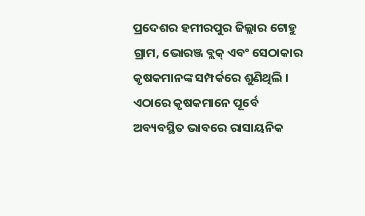ପ୍ରଦେଶର ହମୀରପୁର ଜିଲ୍ଲାର ଟୋହୁ ଗ୍ରାମ, ଭୋରଞ୍ଜ ବ୍ଲକ୍ ଏବଂ ସେଠାକାର କୃଷକମାନଙ୍କ ସମ୍ପର୍କରେ ଶୁଣିଥିଲି । ଏଠାରେ କୃଷକମାନେ ପୂର୍ବେ ଅବ୍ୟବସ୍ଥିତ ଭାବରେ ରାସାୟନିକ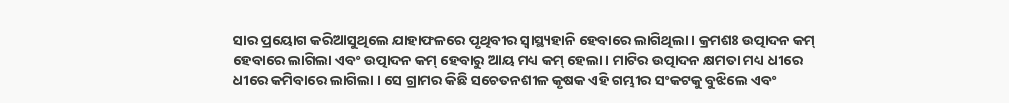ସାର ପ୍ରୟୋଗ କରିଆସୁଥିଲେ ଯାହାଫଳରେ ପୃଥିବୀର ସ୍ୱାସ୍ଥ୍ୟହାନି ହେବାରେ ଲାଗିଥିଲା । କ୍ରମଶଃ ଉତ୍ପାଦନ କମ୍ ହେବାରେ ଲାଗିଲା ଏବଂ ଉତ୍ପାଦନ କମ୍ ହେବାରୁ ଆୟ ମଧ୍ୟ କମ୍ ହେଲା । ମାଟିର ଉତ୍ପାଦନ କ୍ଷମତା ମଧ୍ୟ ଧୀରେ ଧୀରେ କମିବାରେ ଲାଗିଲା । ସେ ଗ୍ରାମର କିଛି ସଚେତନଶୀଳ କୃଷକ ଏହି ଗମ୍ଭୀର ସଂକଟକୁ ବୁଝିଲେ ଏବଂ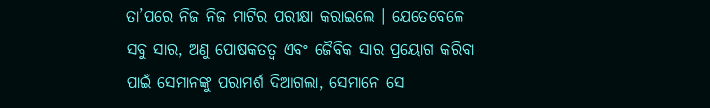ତା’ପରେ ନିଜ ନିଜ ମାଟିର ପରୀକ୍ଷା କରାଇଲେ । ଯେତେବେଳେ ସବୁ ସାର, ଅଣୁ ପୋଷକତତ୍ୱ ଏବଂ ଜୈବିକ ସାର ପ୍ରୟୋଗ କରିବା ପାଇଁ ସେମାନଙ୍କୁ ପରାମର୍ଶ ଦିଆଗଲା, ସେମାନେ ସେ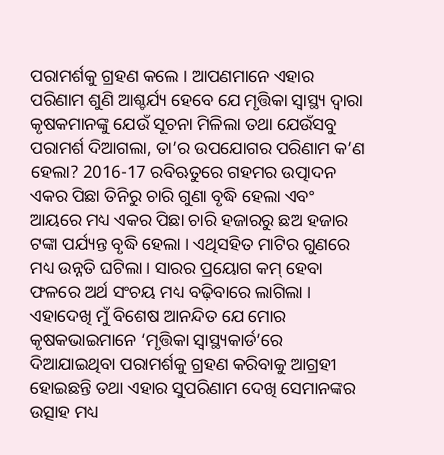ପରାମର୍ଶକୁ ଗ୍ରହଣ କଲେ । ଆପଣମାନେ ଏହାର ପରିଣାମ ଶୁଣି ଆଶ୍ଚର୍ଯ୍ୟ ହେବେ ଯେ ମୃତ୍ତିକା ସ୍ୱାସ୍ଥ୍ୟ ଦ୍ୱାରା କୃଷକମାନଙ୍କୁ ଯେଉଁ ସୂଚନା ମିଳିଲା ତଥା ଯେଉଁସବୁ ପରାମର୍ଶ ଦିଆଗଲା, ତା’ର ଉପଯୋଗର ପରିଣାମ କ’ଣ ହେଲା? 2016-17 ରବିଋତୁରେ ଗହମର ଉତ୍ପାଦନ ଏକର ପିଛା ତିନିରୁ ଚାରି ଗୁଣା ବୃଦ୍ଧି ହେଲା ଏବଂ ଆୟରେ ମଧ୍ୟ ଏକର ପିଛା ଚାରି ହଜାରରୁ ଛଅ ହଜାର ଟଙ୍କା ପର୍ଯ୍ୟନ୍ତ ବୃଦ୍ଧି ହେଲା । ଏଥିସହିତ ମାଟିର ଗୁଣରେ ମଧ୍ୟ ଉନ୍ନତି ଘଟିଲା । ସାରର ପ୍ରୟୋଗ କମ୍ ହେବା ଫଳରେ ଅର୍ଥ ସଂଚୟ ମଧ୍ୟ ବଢ଼ିବାରେ ଲାଗିଲା । ଏହାଦେଖି ମୁଁ ବିଶେଷ ଆନନ୍ଦିତ ଯେ ମୋର କୃଷକଭାଇମାନେ ‘ମୃତ୍ତିକା ସ୍ୱାସ୍ଥ୍ୟକାର୍ଡ’ରେ ଦିଆଯାଇଥିବା ପରାମର୍ଶକୁ ଗ୍ରହଣ କରିବାକୁ ଆଗ୍ରହୀ ହୋଇଛନ୍ତି ତଥା ଏହାର ସୁପରିଣାମ ଦେଖି ସେମାନଙ୍କର ଉତ୍ସାହ ମଧ୍ୟ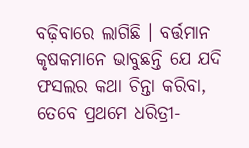ବଢ଼ିବାରେ ଲାଗିଛି । ବର୍ତ୍ତମାନ କୃଷକମାନେ ଭାବୁଛନ୍ତି ଯେ ଯଦି ଫସଲର କଥା ଚିନ୍ତା କରିବା, ତେବେ ପ୍ରଥମେ ଧରିତ୍ରୀ-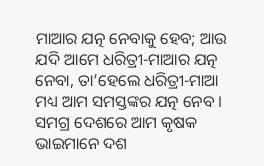ମାଆର ଯତ୍ନ ନେବାକୁ ହେବ; ଆଉ ଯଦି ଆମେ ଧରିତ୍ରୀ-ମାଆର ଯତ୍ନ ନେବା, ତା’ହେଲେ ଧରିତ୍ରୀ-ମାଆ ମଧ୍ୟ ଆମ ସମସ୍ତଙ୍କର ଯତ୍ନ ନେବ ।
ସମଗ୍ର ଦେଶରେ ଆମ କୃଷକ ଭାଇମାନେ ଦଶ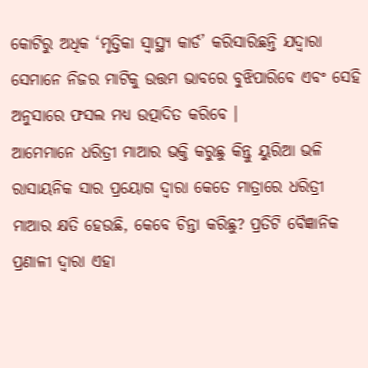କୋଟିରୁ ଅଧିକ ‘ମୃତ୍ତିକା ସ୍ୱାସ୍ଥ୍ୟ କାର୍ଡ’ କରିସାରିଛନ୍ତି ଯଦ୍ୱାରା ସେମାନେ ନିଜର ମାଟିକୁ ଉତ୍ତମ ଭାବରେ ବୁଝିପାରିବେ ଏବଂ ସେହି ଅନୁସାରେ ଫସଲ ମଧ୍ୟ ଉତ୍ପାଦିତ କରିବେ ।
ଆମେମାନେ ଧରିତ୍ରୀ ମାଆର ଭକ୍ତି କରୁଛୁ କିନ୍ତୁ ୟୁରିଆ ଭଳି ରାସାୟନିକ ସାର ପ୍ରୟୋଗ ଦ୍ୱାରା କେତେ ମାତ୍ରାରେ ଧରିତ୍ରୀ ମାଆର କ୍ଷତି ହେଉଛି, କେବେ ଚିନ୍ତା କରିଛୁ? ପ୍ରତିଟି ବୈଜ୍ଞାନିକ ପ୍ରଣାଳୀ ଦ୍ୱାରା ଏହା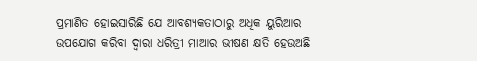ପ୍ରମାଣିତ ହୋଇସାରିଛି ଯେ ଆବଶ୍ୟକତାଠାରୁ ଅଧିକ ୟୁରିଆର ଉପଯୋଗ କରିବା ଦ୍ୱାରା ଧରିତ୍ରୀ ମାଆର ଭୀଷଣ କ୍ଷତି ହେଉଅଛି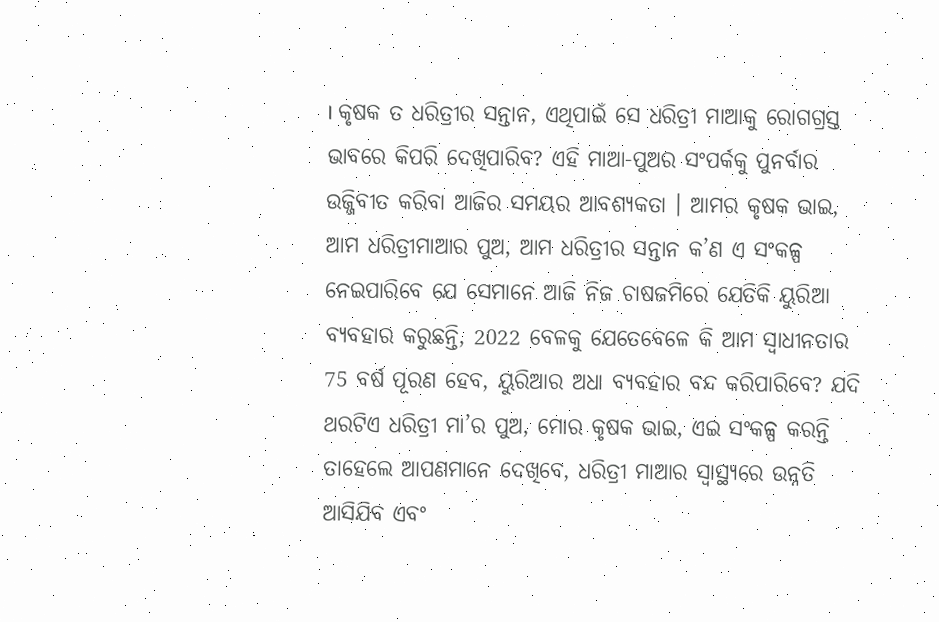। କୃଷକ ତ ଧରିତ୍ରୀର ସନ୍ତାନ, ଏଥିପାଇଁ ସେ ଧରିତ୍ରୀ ମାଆକୁ ରୋଗଗ୍ରସ୍ତ ଭାବରେ କିପରି ଦେଖିପାରିବ? ଏହି ମାଆ-ପୁଅର ସଂପର୍କକୁ ପୁନର୍ବାର ଉଜ୍ଜିବୀତ କରିବା ଆଜିର ସମୟର ଆବଶ୍ୟକତା । ଆମର କୃଷକ ଭାଇ, ଆମ ଧରିତ୍ରୀମାଆର ପୁଅ, ଆମ ଧରିତ୍ରୀର ସନ୍ତାନ କ’ଣ ଏ ସଂକଳ୍ପ ନେଇପାରିବେ ଯେ ସେମାନେ ଆଜି ନିଜ ଚାଷଜମିରେ ଯେତିକି ୟୁରିଆ ବ୍ୟବହାର କରୁଛନ୍ତି, 2022 ବେଳକୁ ଯେତେବେଳେ କି ଆମ ସ୍ୱାଧୀନତାର 75 ବର୍ଷ ପୂରଣ ହେବ, ୟୁରିଆର ଅଧା ବ୍ୟବହାର ବନ୍ଦ କରିପାରିବେ? ଯଦି ଥରଟିଏ ଧରିତ୍ରୀ ମା’ର ପୁଅ, ମୋର କୃଷକ ଭାଇ, ଏଇ ସଂକଳ୍ପ କରନ୍ତି ତାହେଲେ ଆପଣମାନେ ଦେଖିବେ, ଧରିତ୍ରୀ ମାଆର ସ୍ୱାସ୍ଥ୍ୟରେ ଉନ୍ନତି ଆସିଯିବ ଏବଂ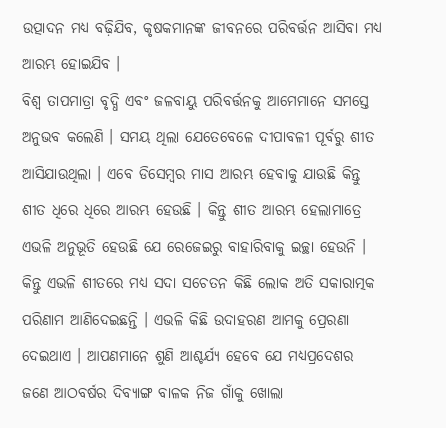ଉତ୍ପାଦନ ମଧ୍ୟ ବଢ଼ିଯିବ, କୃଷକମାନଙ୍କ ଜୀବନରେ ପରିବର୍ତ୍ତନ ଆସିବା ମଧ୍ୟ ଆରମ୍ଭ ହୋଇଯିବ ।
ବିଶ୍ୱ ତାପମାତ୍ରା ବୃଦ୍ଧି ଏବଂ ଜଳବାୟୁ ପରିବର୍ତ୍ତନକୁ ଆମେମାନେ ସମସ୍ତେ ଅନୁଭବ କଲେଣି । ସମୟ ଥିଲା ଯେତେବେଳେ ଦୀପାବଳୀ ପୂର୍ବରୁ ଶୀତ ଆସିଯାଉଥିଲା । ଏବେ ଡିସେମ୍ବର ମାସ ଆରମ୍ଭ ହେବାକୁ ଯାଉଛି କିନ୍ତୁ ଶୀତ ଧିରେ ଧିରେ ଆରମ୍ଭ ହେଉଛି । କିନ୍ତୁ ଶୀତ ଆରମ୍ଭ ହେଲାମାତ୍ରେ ଏଭଳି ଅନୁଭୂତି ହେଉଛି ଯେ ରେଜେଇରୁ ବାହାରିବାକୁ ଇଚ୍ଛା ହେଉନି । କିନ୍ତୁ ଏଭଳି ଶୀତରେ ମଧ୍ୟ ସଦା ସଚେତନ କିଛି ଲୋକ ଅତି ସକାରାତ୍ମକ ପରିଣାମ ଆଣିଦେଇଛନ୍ତି । ଏଭଳି କିଛି ଉଦାହରଣ ଆମକୁ ପ୍ରେରଣା ଦେଇଥାଏ । ଆପଣମାନେ ଶୁଣି ଆଶ୍ଚର୍ଯ୍ୟ ହେବେ ଯେ ମଧ୍ୟପ୍ରଦେଶର ଜଣେ ଆଠବର୍ଷର ଦିବ୍ୟାଙ୍ଗ ବାଳକ ନିଜ ଗାଁକୁ ଖୋଲା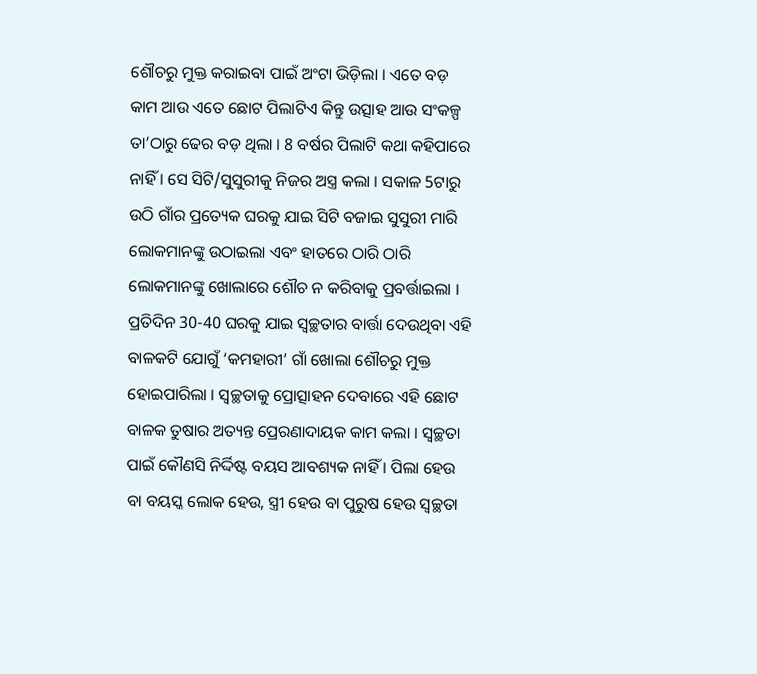ଶୌଚରୁ ମୁକ୍ତ କରାଇବା ପାଇଁ ଅଂଟା ଭିଡ଼ିଲା । ଏତେ ବଡ଼ କାମ ଆଉ ଏତେ ଛୋଟ ପିଲାଟିଏ କିନ୍ତୁ ଉତ୍ସାହ ଆଉ ସଂକଳ୍ପ ତା’ଠାରୁ ଢେର ବଡ଼ ଥିଲା । 8 ବର୍ଷର ପିଲାଟି କଥା କହିପାରେ ନାହିଁ । ସେ ସିଟି/ସୁସୁରୀକୁ ନିଜର ଅସ୍ତ୍ର କଲା । ସକାଳ 5ଟାରୁ ଉଠି ଗାଁର ପ୍ରତ୍ୟେକ ଘରକୁ ଯାଇ ସିଟି ବଜାଇ ସୁସୁରୀ ମାରି ଲୋକମାନଙ୍କୁ ଉଠାଇଲା ଏବଂ ହାତରେ ଠାରି ଠାରି ଲୋକମାନଙ୍କୁ ଖୋଲାରେ ଶୌଚ ନ କରିବାକୁ ପ୍ରବର୍ତ୍ତାଇଲା । ପ୍ରତିଦିନ 30-40 ଘରକୁ ଯାଇ ସ୍ୱଚ୍ଛତାର ବାର୍ତ୍ତା ଦେଉଥିବା ଏହି ବାଳକଟି ଯୋଗୁଁ ‘କମହାରୀ’ ଗାଁ ଖୋଲା ଶୌଚରୁ ମୁକ୍ତ ହୋଇପାରିଲା । ସ୍ୱଚ୍ଛତାକୁ ପ୍ରୋତ୍ସାହନ ଦେବାରେ ଏହି ଛୋଟ ବାଳକ ତୁଷାର ଅତ୍ୟନ୍ତ ପ୍ରେରଣାଦାୟକ କାମ କଲା । ସ୍ୱଚ୍ଛତା ପାଇଁ କୌଣସି ନିର୍ଦ୍ଦିଷ୍ଟ ବୟସ ଆବଶ୍ୟକ ନାହିଁ । ପିଲା ହେଉ ବା ବୟସ୍କ ଲୋକ ହେଉ, ସ୍ତ୍ରୀ ହେଉ ବା ପୁରୁଷ ହେଉ ସ୍ୱଚ୍ଛତା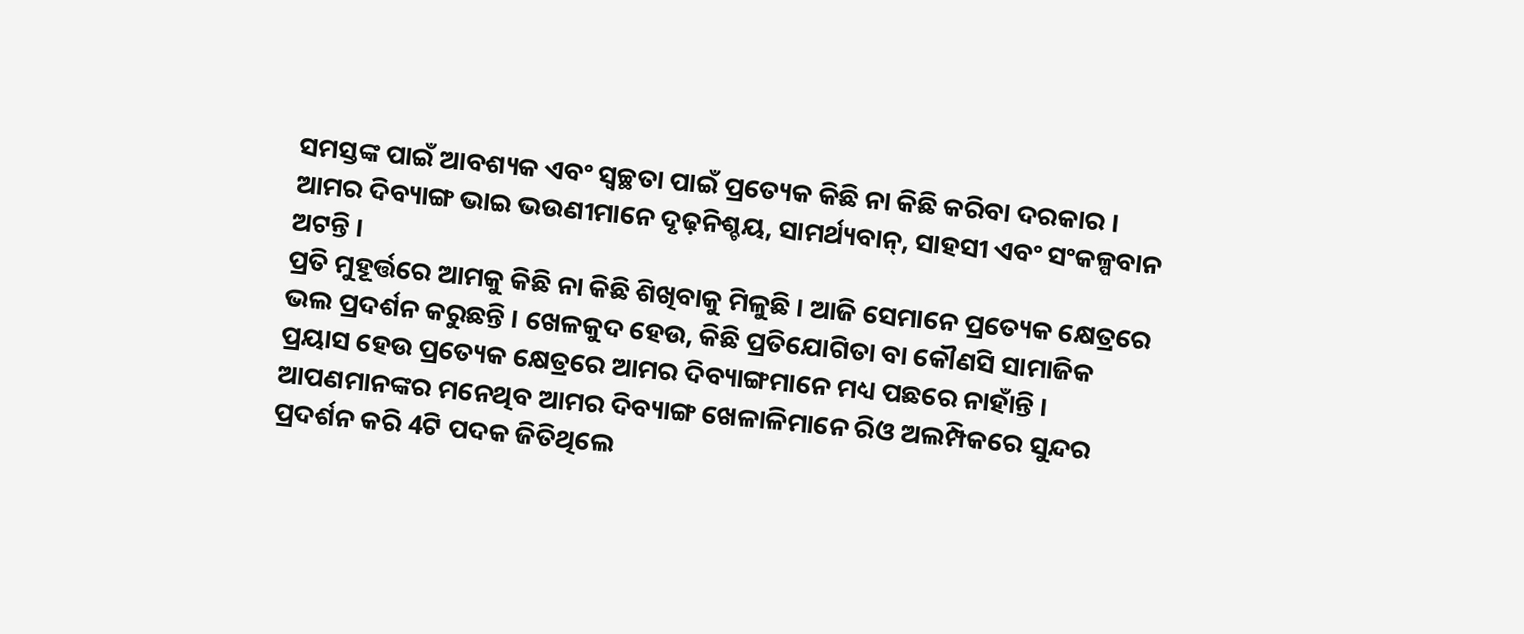ସମସ୍ତଙ୍କ ପାଇଁ ଆବଶ୍ୟକ ଏବଂ ସ୍ୱଚ୍ଛତା ପାଇଁ ପ୍ରତ୍ୟେକ କିଛି ନା କିଛି କରିବା ଦରକାର । ଆମର ଦିବ୍ୟାଙ୍ଗ ଭାଇ ଭଉଣୀମାନେ ଦୃଢ଼ନିଶ୍ଚୟ, ସାମର୍ଥ୍ୟବାନ୍, ସାହସୀ ଏବଂ ସଂକଳ୍ପବାନ ଅଟନ୍ତି ।
ପ୍ରତି ମୁହୂର୍ତ୍ତରେ ଆମକୁ କିଛି ନା କିଛି ଶିଖିବାକୁ ମିଳୁଛି । ଆଜି ସେମାନେ ପ୍ରତ୍ୟେକ କ୍ଷେତ୍ରରେ ଭଲ ପ୍ରଦର୍ଶନ କରୁଛନ୍ତି । ଖେଳକୁଦ ହେଉ, କିଛି ପ୍ରତିଯୋଗିତା ବା କୌଣସି ସାମାଜିକ ପ୍ରୟାସ ହେଉ ପ୍ରତ୍ୟେକ କ୍ଷେତ୍ରରେ ଆମର ଦିବ୍ୟାଙ୍ଗମାନେ ମଧ୍ୟ ପଛରେ ନାହାଁନ୍ତି । ଆପଣମାନଙ୍କର ମନେଥିବ ଆମର ଦିବ୍ୟାଙ୍ଗ ଖେଳାଳିମାନେ ରିଓ ଅଲମ୍ପିକରେ ସୁନ୍ଦର ପ୍ରଦର୍ଶନ କରି 4ଟି ପଦକ ଜିତିଥିଲେ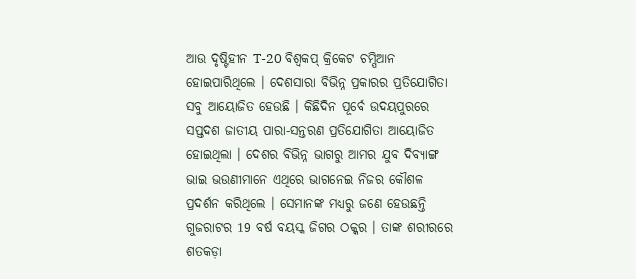ଆଉ ଦୃଷ୍ଟିହୀନ T-20 ବିଶ୍ୱକପ୍ କ୍ରିକେଟ ଚମ୍ପିଆନ ହୋଇପାରିଥିଲେ । ଦେଶସାରା ବିଭିନ୍ନ ପ୍ରକାରର ପ୍ରତିଯୋଗିତା ସବୁ ଆୟୋଜିତ ହେଉଛି । କିଛିଦିନ ପୂର୍ବେ ଉଦୟପୁରରେ ସପ୍ତଦଶ ଜାତୀୟ ପାରା-ସନ୍ତରଣ ପ୍ରତିଯୋଗିତା ଆୟୋଜିତ ହୋଇଥିଲା । ଦେଶର ବିଭିନ୍ନ ଭାଗରୁ ଆମର ଯୁବ ଦିବ୍ୟାଙ୍ଗ ଭାଇ ଭଉଣୀମାନେ ଏଥିରେ ଭାଗନେଇ ନିଜର କୌଶଳ ପ୍ରଦର୍ଶନ କରିଥିଲେ । ସେମାନଙ୍କ ମଧ୍ୟରୁ ଜଣେ ହେଉଛନ୍ତି ଗୁଜରାଟର 19 ବର୍ଷ ବୟସ୍କ ଜିଗର ଠକ୍କର । ତାଙ୍କ ଶରୀରରେ ଶତକଡ଼ା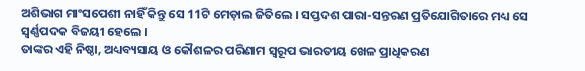ଅଶିଭାଗ ମାଂସପେଶୀ ନାହିଁ କିନ୍ତୁ ସେ 11ଟି ମେଡ଼ାଲ ଜିତିଲେ । ସପ୍ତଦଶ ପାରା-ସନ୍ତରଣ ପ୍ରତିଯୋଗିତାରେ ମଧ୍ୟ ସେ ସ୍ୱର୍ଣ୍ଣପଦକ ବିଜୟୀ ହେଲେ ।
ତାଙ୍କର ଏହି ନିଷ୍ଠା, ଅଧ୍ୟବ୍ୟସାୟ ଓ କୌଶଳର ପରିଣାମ ସ୍ୱରୂପ ଭାରତୀୟ ଖେଳ ପ୍ରାଧିକରଣ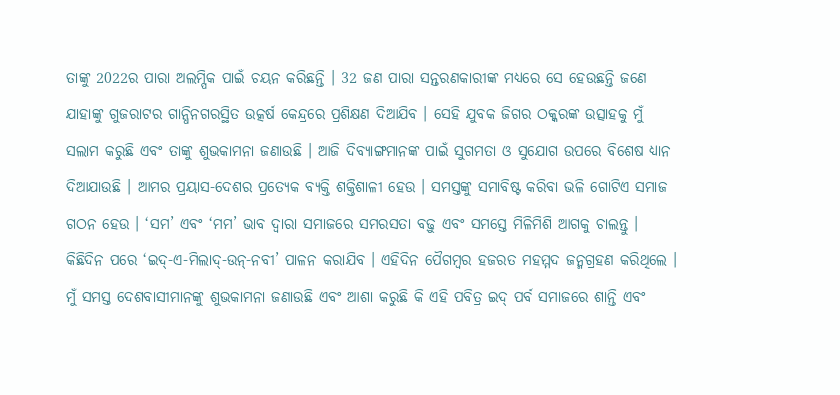ତାଙ୍କୁ 2022ର ପାରା ଅଲମ୍ପିକ ପାଇଁ ଚୟନ କରିଛନ୍ତି । 32 ଜଣ ପାରା ସନ୍ତରଣକାରୀଙ୍କ ମଧ୍ୟରେ ସେ ହେଉଛନ୍ତି ଜଣେ ଯାହାଙ୍କୁ ଗୁଜରାଟର ଗାନ୍ଧିନଗରସ୍ଥିତ ଉତ୍କର୍ଷ କେନ୍ଦ୍ରରେ ପ୍ରଶିକ୍ଷଣ ଦିଆଯିବ । ସେହି ଯୁବକ ଜିଗର ଠକ୍କରଙ୍କ ଉତ୍ସାହକୁ ମୁଁ ସଲାମ କରୁଛି ଏବଂ ତାଙ୍କୁ ଶୁଭକାମନା ଜଣାଉଛି । ଆଜି ଦିବ୍ୟାଙ୍ଗମାନଙ୍କ ପାଇଁ ସୁଗମତା ଓ ସୁଯୋଗ ଉପରେ ବିଶେଷ ଧ୍ୟାନ ଦିଆଯାଉଛି । ଆମର ପ୍ରୟାସ-ଦେଶର ପ୍ରତ୍ୟେକ ବ୍ୟକ୍ତି ଶକ୍ତିଶାଳୀ ହେଉ । ସମସ୍ତଙ୍କୁ ସମାବିଷ୍ଟ କରିବା ଭଳି ଗୋଟିଏ ସମାଜ ଗଠନ ହେଉ । ‘ସମ’ ଏବଂ ‘ମମ’ ଭାବ ଦ୍ୱାରା ସମାଜରେ ସମରସତା ବଢ଼ୁ ଏବଂ ସମସ୍ତେ ମିଳିମିଶି ଆଗକୁ ଚାଲନ୍ତୁ ।
କିଛିଦିନ ପରେ ‘ଇଦ୍-ଏ-ମିଲାଦ୍-ଉନ୍-ନବୀ’ ପାଳନ କରାଯିବ । ଏହିଦିନ ପୈଗମ୍ବର ହଜରତ ମହମ୍ମଦ ଜନ୍ମଗ୍ରହଣ କରିଥିଲେ । ମୁଁ ସମସ୍ତ ଦେଶବାସୀମାନଙ୍କୁ ଶୁଭକାମନା ଜଣାଉଛି ଏବଂ ଆଶା କରୁଛି କି ଏହି ପବିତ୍ର ଇଦ୍ ପର୍ବ ସମାଜରେ ଶାନ୍ତି ଏବଂ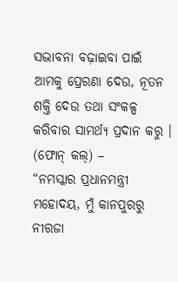ସଦ୍ଭାବନା ବଢ଼ାଇବା ପାଇଁ ଆମକୁ ପ୍ରେରଣା ଦେଉ, ନୂତନ ଶକ୍ତି ଦେଉ ତଥା ସଂକଳ୍ପ କରିବାର ସାମର୍ଥ୍ୟ ପ୍ରଦାନ କରୁ ।
(ଫୋନ୍ କଲ୍) –
“ନମସ୍କାର ପ୍ରଧାନମନ୍ତ୍ରୀ ମହୋଦୟ, ମୁଁ କାନପୁରରୁ ନୀରଜା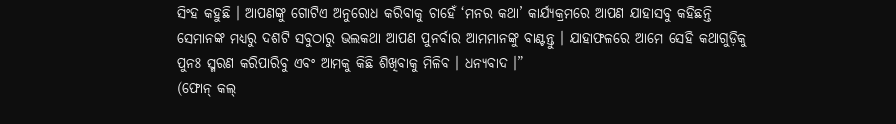ସିଂହ କହୁଛି । ଆପଣଙ୍କୁ ଗୋଟିଏ ଅନୁରୋଧ କରିବାକୁ ଚାହେଁ ‘ମନର କଥା’ କାର୍ଯ୍ୟକ୍ରମରେ ଆପଣ ଯାହାସବୁ କହିଛନ୍ତି ସେମାନଙ୍କ ମଧ୍ୟରୁ ଦଶଟି ସବୁଠାରୁ ଭଲକଥା ଆପଣ ପୁନର୍ବାର ଆମମାନଙ୍କୁ ବାଣ୍ଟନ୍ତୁ । ଯାହାଫଳରେ ଆମେ ସେହି କଥାଗୁଡ଼ିକୁ ପୁନଃ ସ୍ମରଣ କରିପାରିବୁ ଏବଂ ଆମକୁ କିଛି ଶିଖିବାକୁ ମିଳିବ । ଧନ୍ୟବାଦ ।”
(ଫୋନ୍ କଲ୍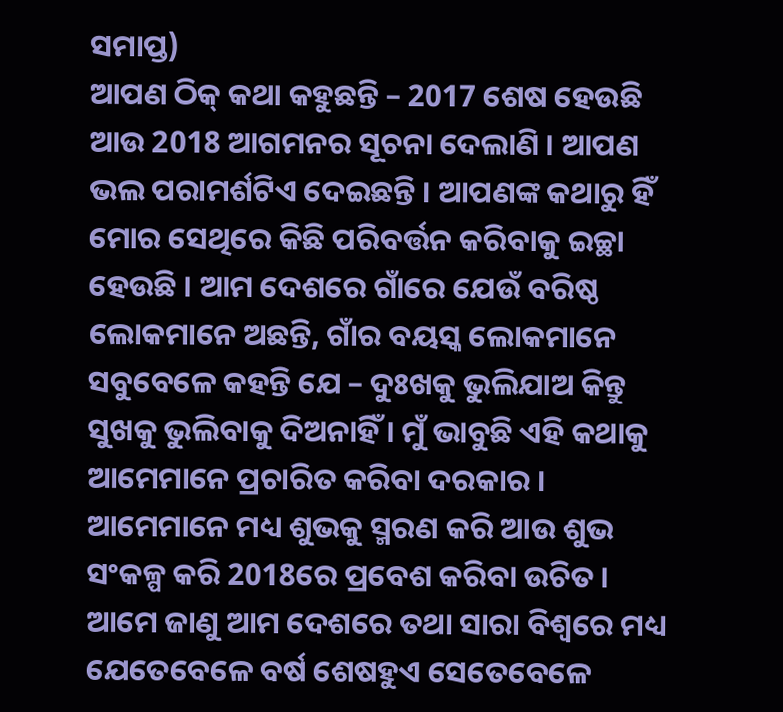ସମାପ୍ତ)
ଆପଣ ଠିକ୍ କଥା କହୁଛନ୍ତି – 2017 ଶେଷ ହେଉଛି ଆଉ 2018 ଆଗମନର ସୂଚନା ଦେଲାଣି । ଆପଣ ଭଲ ପରାମର୍ଶଟିଏ ଦେଇଛନ୍ତି । ଆପଣଙ୍କ କଥାରୁ ହିଁ ମୋର ସେଥିରେ କିଛି ପରିବର୍ତ୍ତନ କରିବାକୁ ଇଚ୍ଛା ହେଉଛି । ଆମ ଦେଶରେ ଗାଁରେ ଯେଉଁ ବରିଷ୍ଠ ଲୋକମାନେ ଅଛନ୍ତି, ଗାଁର ବୟସ୍କ ଲୋକମାନେ ସବୁବେଳେ କହନ୍ତି ଯେ – ଦୁଃଖକୁ ଭୁଲିଯାଅ କିନ୍ତୁ ସୁଖକୁ ଭୁଲିବାକୁ ଦିଅନାହିଁ । ମୁଁ ଭାବୁଛି ଏହି କଥାକୁ ଆମେମାନେ ପ୍ରଚାରିତ କରିବା ଦରକାର । ଆମେମାନେ ମଧ୍ୟ ଶୁଭକୁ ସ୍ମରଣ କରି ଆଉ ଶୁଭ ସଂକଳ୍ପ କରି 2018ରେ ପ୍ରବେଶ କରିବା ଉଚିତ ।
ଆମେ ଜାଣୁ ଆମ ଦେଶରେ ତଥା ସାରା ବିଶ୍ୱରେ ମଧ୍ୟ ଯେତେବେଳେ ବର୍ଷ ଶେଷହୁଏ ସେତେବେଳେ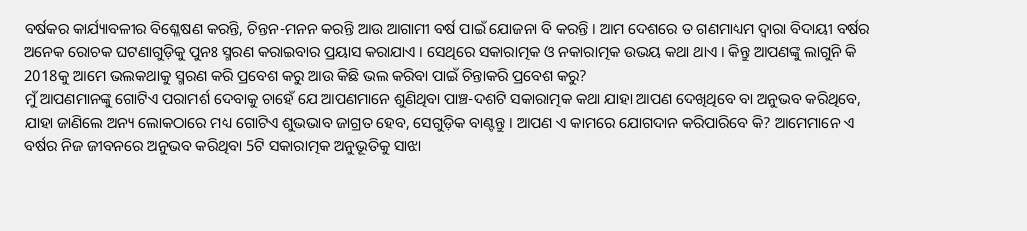ବର୍ଷକର କାର୍ଯ୍ୟାବଳୀର ବିଶ୍ଳେଷଣ କରନ୍ତି, ଚିନ୍ତନ-ମନନ କରନ୍ତି ଆଉ ଆଗାମୀ ବର୍ଷ ପାଇଁ ଯୋଜନା ବି କରନ୍ତି । ଆମ ଦେଶରେ ତ ଗଣମାଧ୍ୟମ ଦ୍ୱାରା ବିଦାୟୀ ବର୍ଷର ଅନେକ ରୋଚକ ଘଟଣାଗୁଡ଼ିକୁ ପୁନଃ ସ୍ମରଣ କରାଇବାର ପ୍ରୟାସ କରାଯାଏ । ସେଥିରେ ସକାରାତ୍ମକ ଓ ନକାରାତ୍ମକ ଉଭୟ କଥା ଥାଏ । କିନ୍ତୁ ଆପଣଙ୍କୁ ଲାଗୁନି କି 2018କୁ ଆମେ ଭଲକଥାକୁ ସ୍ମରଣ କରି ପ୍ରବେଶ କରୁ ଆଉ କିଛି ଭଲ କରିବା ପାଇଁ ଚିନ୍ତାକରି ପ୍ରବେଶ କରୁ?
ମୁଁ ଆପଣମାନଙ୍କୁ ଗୋଟିଏ ପରାମର୍ଶ ଦେବାକୁ ଚାହେଁ ଯେ ଆପଣମାନେ ଶୁଣିଥିବା ପାଞ୍ଚ-ଦଶଟି ସକାରାତ୍ମକ କଥା ଯାହା ଆପଣ ଦେଖିଥିବେ ବା ଅନୁଭବ କରିଥିବେ, ଯାହା ଜାଣିଲେ ଅନ୍ୟ ଲୋକଠାରେ ମଧ୍ୟ ଗୋଟିଏ ଶୁଭଭାବ ଜାଗ୍ରତ ହେବ, ସେଗୁଡ଼ିକ ବାଣ୍ଟନ୍ତୁ । ଆପଣ ଏ କାମରେ ଯୋଗଦାନ କରିପାରିବେ କି? ଆମେମାନେ ଏ ବର୍ଷର ନିଜ ଜୀବନରେ ଅନୁଭବ କରିଥିବା 5ଟି ସକାରାତ୍ମକ ଅନୁଭୂତିକୁ ସାଝା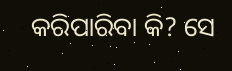କରିପାରିବା କି? ସେ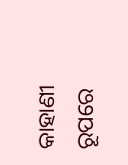କାହାଣୀ ରୂପରେ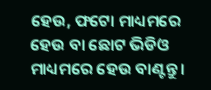ହେଉ, ଫଟୋ ମାଧ୍ୟମରେ ହେଉ ବା ଛୋଟ ଭିଡିଓ ମାଧ୍ୟମରେ ହେଉ ବାଣ୍ଟନ୍ତୁ ।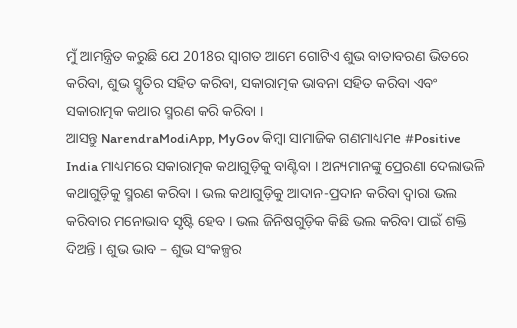ମୁଁ ଆମନ୍ତ୍ରିତ କରୁଛି ଯେ 2018ର ସ୍ୱାଗତ ଆମେ ଗୋଟିଏ ଶୁଭ ବାତାବରଣ ଭିତରେ କରିବା, ଶୁଭ ସ୍ମୃତିର ସହିତ କରିବା, ସକାରାତ୍ମକ ଭାବନା ସହିତ କରିବା ଏବଂ ସକାରାତ୍ମକ କଥାର ସ୍ମରଣ କରି କରିବା ।
ଆସନ୍ତୁ NarendraModiApp, MyGov କିମ୍ବା ସାମାଜିକ ଗଣମାଧ୍ୟମe #Positive India ମାଧ୍ୟମରେ ସକାରାତ୍ମକ କଥାଗୁଡ଼ିକୁ ବାଣ୍ଟିବା । ଅନ୍ୟମାନଙ୍କୁ ପ୍ରେରଣା ଦେଲାଭଳି କଥାଗୁଡ଼ିକୁ ସ୍ମରଣ କରିବା । ଭଲ କଥାଗୁଡ଼ିକୁ ଆଦାନ-ପ୍ରଦାନ କରିବା ଦ୍ୱାରା ଭଲ କରିବାର ମନୋଭାବ ସୃଷ୍ଟି ହେବ । ଭଲ ଜିନିଷଗୁଡ଼ିକ କିଛି ଭଲ କରିବା ପାଇଁ ଶକ୍ତି ଦିଅନ୍ତି । ଶୁଭ ଭାବ – ଶୁଭ ସଂକଳ୍ପର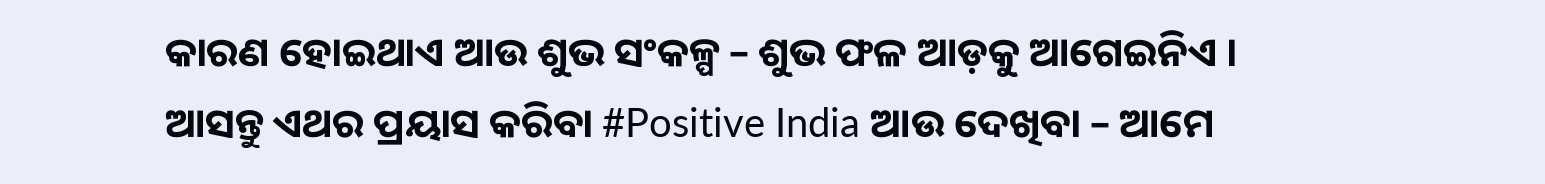କାରଣ ହୋଇଥାଏ ଆଉ ଶୁଭ ସଂକଳ୍ପ – ଶୁଭ ଫଳ ଆଡ଼କୁ ଆଗେଇନିଏ ।
ଆସନ୍ତୁ ଏଥର ପ୍ରୟାସ କରିବା #Positive India ଆଉ ଦେଖିବା – ଆମେ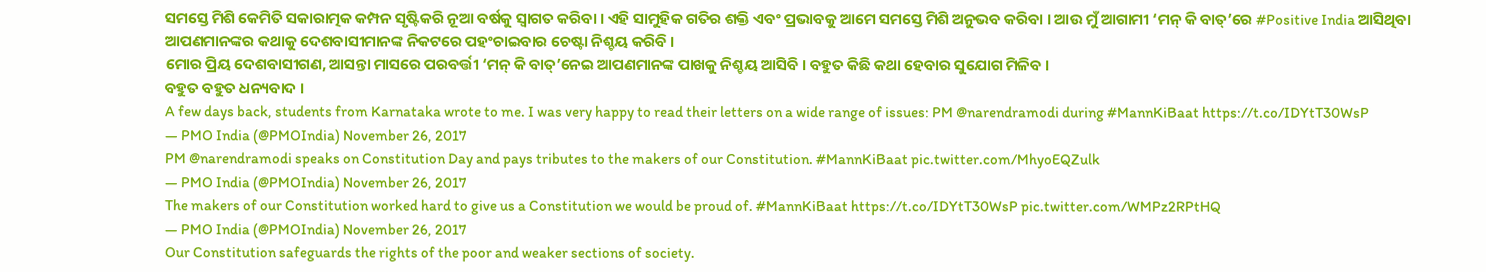ସମସ୍ତେ ମିଶି କେମିତି ସକାରାତ୍ମକ କମ୍ପନ ସୃଷ୍ଟିକରି ନୂଆ ବର୍ଷକୁ ସ୍ୱାଗତ କରିବା । ଏହି ସାମୁହିକ ଗତିର ଶକ୍ତି ଏବଂ ପ୍ରଭାବକୁ ଆମେ ସମସ୍ତେ ମିଶି ଅନୁଭବ କରିବା । ଆଉ ମୁଁ ଆଗାମୀ ‘ମନ୍ କି ବାତ୍’ରେ #Positive India ଆସିଥିବା ଆପଣମାନଙ୍କର କଥାକୁ ଦେଶବାସୀମାନଙ୍କ ନିକଟରେ ପହଂଚାଇବାର ଚେଷ୍ଟା ନିଶ୍ଚୟ କରିବି ।
ମୋର ପ୍ରିୟ ଦେଶବାସୀଗଣ, ଆସନ୍ତା ମାସରେ ପରବର୍ତ୍ତୀ ‘ମନ୍ କି ବାତ୍’ନେଇ ଆପଣମାନଙ୍କ ପାଖକୁ ନିଶ୍ଚୟ ଆସିବି । ବହୁତ କିଛି କଥା ହେବାର ସୁଯୋଗ ମିଳିବ ।
ବହୁତ ବହୁତ ଧନ୍ୟବାଦ ।
A few days back, students from Karnataka wrote to me. I was very happy to read their letters on a wide range of issues: PM @narendramodi during #MannKiBaat https://t.co/IDYtT30WsP
— PMO India (@PMOIndia) November 26, 2017
PM @narendramodi speaks on Constitution Day and pays tributes to the makers of our Constitution. #MannKiBaat pic.twitter.com/MhyoEQZulk
— PMO India (@PMOIndia) November 26, 2017
The makers of our Constitution worked hard to give us a Constitution we would be proud of. #MannKiBaat https://t.co/IDYtT30WsP pic.twitter.com/WMPz2RPtHQ
— PMO India (@PMOIndia) November 26, 2017
Our Constitution safeguards the rights of the poor and weaker sections of society.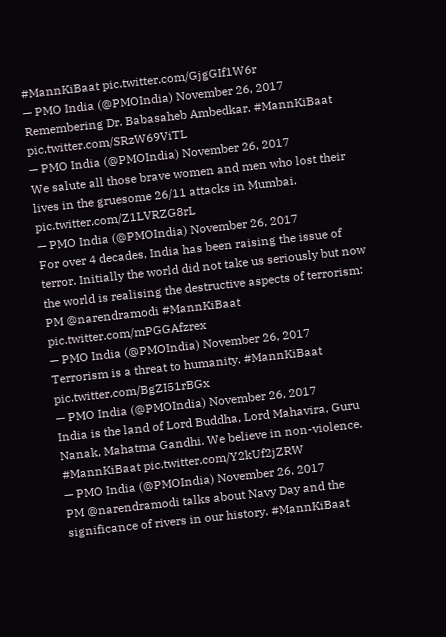#MannKiBaat pic.twitter.com/GjgGIf1W6r
— PMO India (@PMOIndia) November 26, 2017
Remembering Dr. Babasaheb Ambedkar. #MannKiBaat pic.twitter.com/SRzW69ViTL
— PMO India (@PMOIndia) November 26, 2017
We salute all those brave women and men who lost their lives in the gruesome 26/11 attacks in Mumbai. pic.twitter.com/Z1LVRZG8rL
— PMO India (@PMOIndia) November 26, 2017
For over 4 decades, India has been raising the issue of terror. Initially the world did not take us seriously but now the world is realising the destructive aspects of terrorism: PM @narendramodi #MannKiBaat pic.twitter.com/mPGGAfzrex
— PMO India (@PMOIndia) November 26, 2017
Terrorism is a threat to humanity. #MannKiBaat pic.twitter.com/BgZI51rBGx
— PMO India (@PMOIndia) November 26, 2017
India is the land of Lord Buddha, Lord Mahavira, Guru Nanak, Mahatma Gandhi. We believe in non-violence. #MannKiBaat pic.twitter.com/Y2kUf2jZRW
— PMO India (@PMOIndia) November 26, 2017
PM @narendramodi talks about Navy Day and the significance of rivers in our history. #MannKiBaat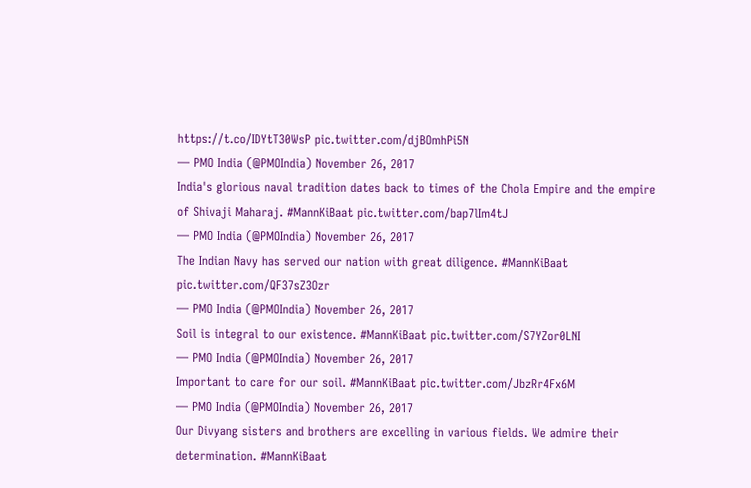https://t.co/IDYtT30WsP pic.twitter.com/djBOmhPi5N
— PMO India (@PMOIndia) November 26, 2017
India's glorious naval tradition dates back to times of the Chola Empire and the empire of Shivaji Maharaj. #MannKiBaat pic.twitter.com/bap7lIm4tJ
— PMO India (@PMOIndia) November 26, 2017
The Indian Navy has served our nation with great diligence. #MannKiBaat pic.twitter.com/QF37sZ3Ozr
— PMO India (@PMOIndia) November 26, 2017
Soil is integral to our existence. #MannKiBaat pic.twitter.com/S7YZor0LNI
— PMO India (@PMOIndia) November 26, 2017
Important to care for our soil. #MannKiBaat pic.twitter.com/JbzRr4Fx6M
— PMO India (@PMOIndia) November 26, 2017
Our Divyang sisters and brothers are excelling in various fields. We admire their determination. #MannKiBaat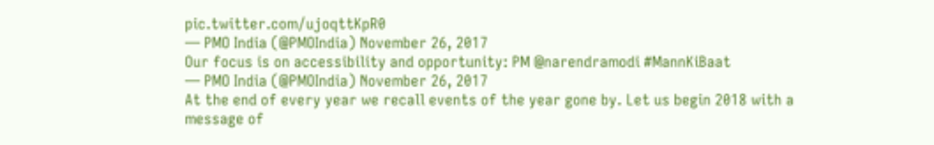pic.twitter.com/ujoqttKpR0
— PMO India (@PMOIndia) November 26, 2017
Our focus is on accessibility and opportunity: PM @narendramodi #MannKiBaat
— PMO India (@PMOIndia) November 26, 2017
At the end of every year we recall events of the year gone by. Let us begin 2018 with a message of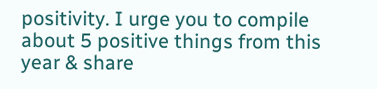positivity. I urge you to compile about 5 positive things from this year & share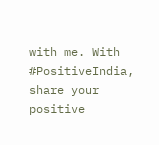with me. With #PositiveIndia, share your positive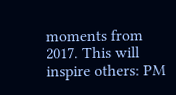moments from 2017. This will inspire others: PM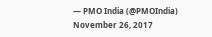— PMO India (@PMOIndia) November 26, 2017